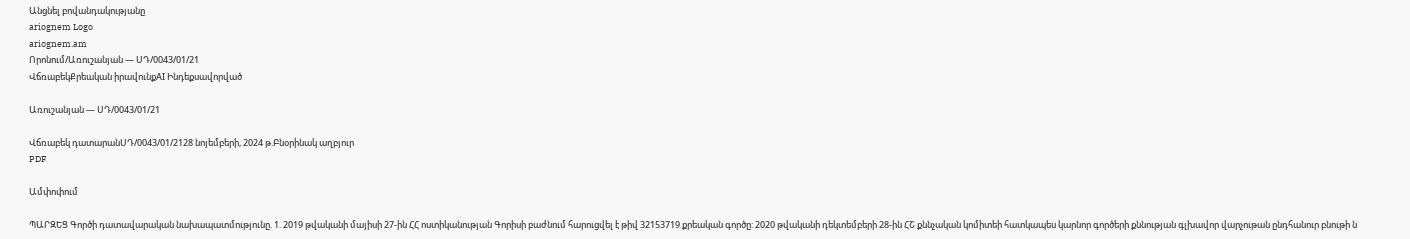Անցնել բովանդակությանը
ariognem Logo
ariognem.am
Որոնում/Առուշանյան — ՍԴ/0043/01/21
ՎճռաբեկՔրեական իրավունքAI Ինդեքսավորված

Առուշանյան — ՍԴ/0043/01/21

Վճռաբեկ դատարանՍԴ/0043/01/2128 նոյեմբերի, 2024 թ.Բնօրինակ աղբյուր
PDF

Ամփոփում

ՊԱՐԶԵՑ Գործի դատավարական նախապատմությունը. 1. 2019 թվականի մայիսի 27-ին ՀՀ ոստիկանության Գորիսի բաժնում հարուցվել է թիվ 32153719 քրեական գործը: 2020 թվականի դեկտեմբերի 28-ին ՀՇ քննչական կոմիտեի հատկապես կարնոր գործերի քննության գլխավոր վարչութան ընդհանուր բնութի ն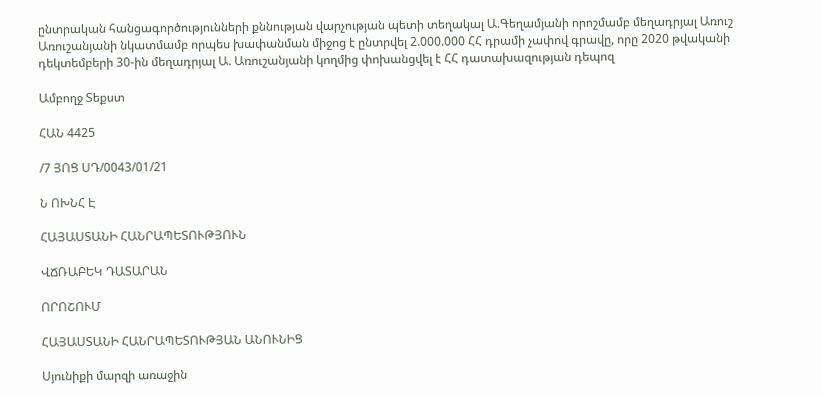ընտրական հանցագործությունների քննության վարչության պետի տեղակալ Ա.Գեղամյանի որոշմամբ մեղադրյալ Առուշ Առուշանյանի նկատմամբ որպես խափանման միջոց է ընտրվել 2.000.000 ՀՀ դրամի չափով գրավը, որը 2020 թվականի դեկտեմբերի 30-ին մեղադրյալ Ա. Առուշանյանի կողմից փոխանցվել է ՀՀ դատախազության դեպոզ

Ամբողջ Տեքստ

ՀԱՆ 4425

/7 ՅՈՑ ՍԴ/0043/01/21

Ն ՈԽՆՀ Է

ՀԱՅԱՍՏԱՆԻ ՀԱՆՐԱՊԵՏՈՒԹՅՈՒՆ

ՎՃՌԱԲԵԿ ԴԱՏԱՐԱՆ

ՈՐՈՇՈՒՄ

ՀԱՅԱՍՏԱՆԻ ՀԱՆՐԱՊԵՏՈՒԹՅԱՆ ԱՆՈՒՆԻՑ

Սյունիքի մարզի առաջին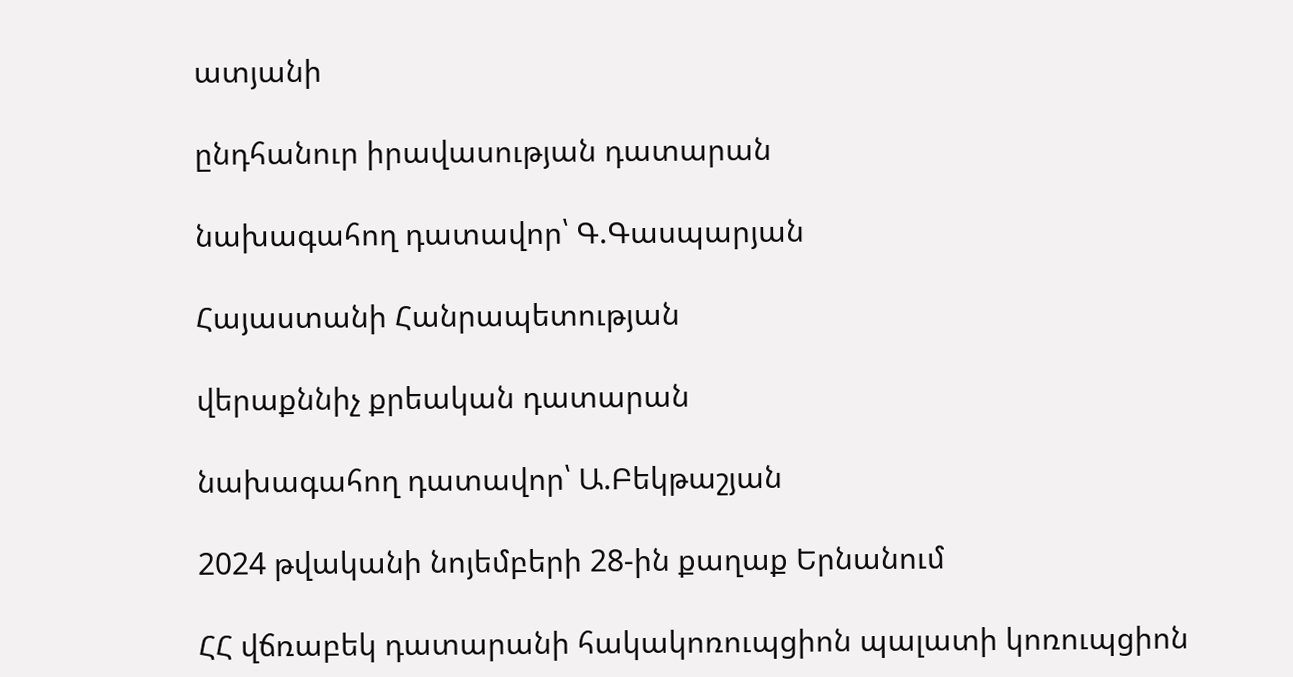ատյանի

ընդհանուր իրավասության դատարան

նախագահող դատավոր՝ Գ.Գասպարյան

Հայաստանի Հանրապետության

վերաքննիչ քրեական դատարան

նախագահող դատավոր՝ Ա.Բեկթաշյան

2024 թվականի նոյեմբերի 28-ին քաղաք Երնանում

ՀՀ վճռաբեկ դատարանի հակակոռուպցիոն պալատի կոռուպցիոն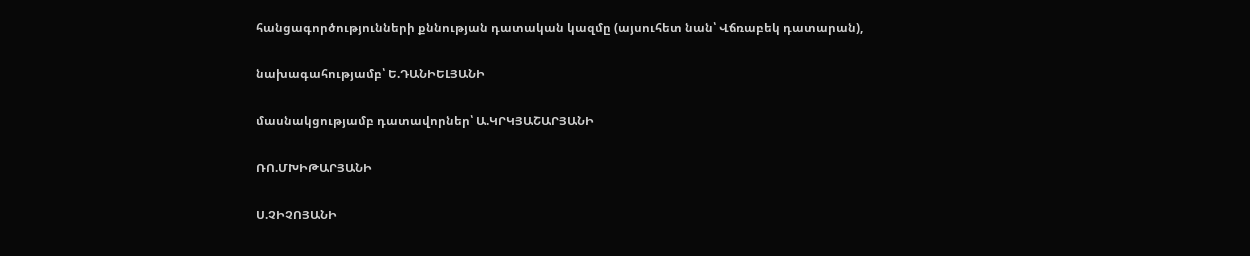հանցագործությունների քննության դատական կազմը (այսուհետ նան՝ Վճռաբեկ դատարան),

նախագահությամբ՝ Ե.ԴԱՆԻԵԼՅԱՆԻ

մասնակցությամբ դատավորներ՝ Ա.ԿՐԿՅԱՇԱՐՅԱՆԻ

ՌՈ.ՄԽԻԹԱՐՅԱՆԻ

Ս.ՉԻՉՈՅԱՆԻ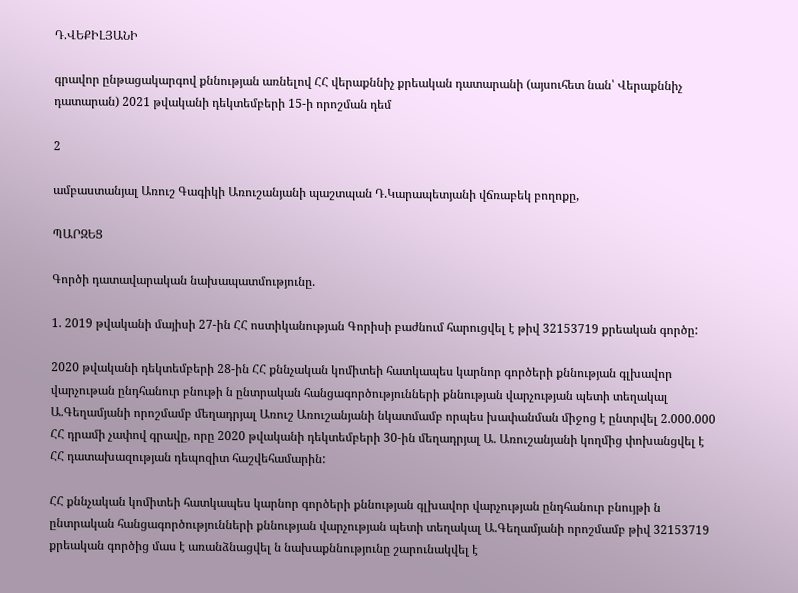Դ.ՎԵՔԻԼՅԱՆԻ

գրավոր ընթացակարգով քննության առնելով ՀՀ վերաքննիչ քրեական դատարանի (այսուհետ նան՝ Վերաքննիչ դատարան) 2021 թվականի դեկտեմբերի 15-ի որոշման դեմ

2

ամբաստանյալ Առուշ Գագիկի Առուշանյանի պաշտպան Դ.Կարապետյանի վճռաբեկ բողոքը,

ՊԱՐԶԵՑ

Գործի դատավարական նախապատմությունը.

1. 2019 թվականի մայիսի 27-ին ՀՀ ոստիկանության Գորիսի բաժնում հարուցվել է թիվ 32153719 քրեական գործը:

2020 թվականի դեկտեմբերի 28-ին ՀՀ քննչական կոմիտեի հատկապես կարնոր գործերի քննության գլխավոր վարչութան ընդհանուր բնութի ն ընտրական հանցագործությունների քննության վարչության պետի տեղակալ Ա.Գեղամյանի որոշմամբ մեղադրյալ Առուշ Առուշանյանի նկատմամբ որպես խափանման միջոց է ընտրվել 2.000.000 ՀՀ դրամի չափով գրավը, որը 2020 թվականի դեկտեմբերի 30-ին մեղադրյալ Ա. Առուշանյանի կողմից փոխանցվել է ՀՀ դատախազության դեպոզիտ հաշվեհամարին:

ՀՀ քննչական կոմիտեի հատկապես կարնոր գործերի քննության գլխավոր վարչության ընդհանուր բնույթի ն ընտրական հանցագործությունների քննության վարչության պետի տեղակալ Ա.Գեղամյանի որոշմամբ թիվ 32153719 քրեական գործից մաս է առանձնացվել ն նախաքննությունը շարունակվել է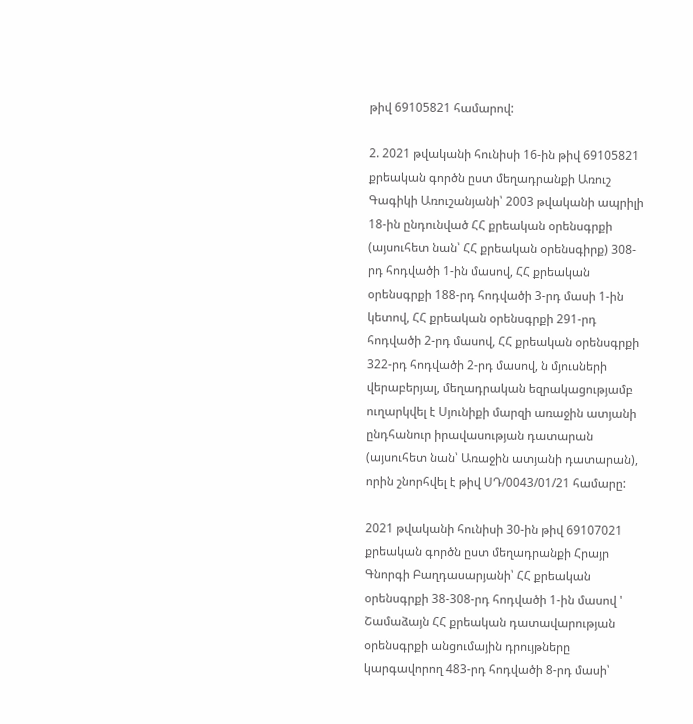թիվ 69105821 համարով:

2. 2021 թվականի հունիսի 16-ին թիվ 69105821 քրեական գործն ըստ մեղադրանքի Առուշ Գագիկի Առուշանյանի՝ 2003 թվականի ապրիլի 18-ին ընդունված ՀՀ քրեական օրենսգրքի (այսուհետ նան՝ ՀՀ քրեական օրենսգիրք) 308-րդ հոդվածի 1-ին մասով, ՀՀ քրեական օրենսգրքի 188-րդ հոդվածի 3-րդ մասի 1-ին կետով, ՀՀ քրեական օրենսգրքի 291-րդ հոդվածի 2-րդ մասով, ՀՀ քրեական օրենսգրքի 322-րդ հոդվածի 2-րդ մասով, ն մյուսների վերաբերյալ, մեղադրական եզրակացությամբ ուղարկվել է Սյունիքի մարզի առաջին ատյանի ընդհանուր իրավասության դատարան (այսուհետ նան՝ Առաջին ատյանի դատարան), որին շնորհվել է թիվ ՍԴ/0043/01/21 համարը:

2021 թվականի հունիսի 30-ին թիվ 69107021 քրեական գործն ըստ մեղադրանքի Հրայր Գնորգի Բաղդասարյանի՝ ՀՀ քրեական օրենսգրքի 38-308-րդ հոդվածի 1-ին մասով ' Շամաձայն ՀՀ քրեական դատավարության օրենսգրքի անցումային դրույթները կարգավորող 483-րդ հոդվածի 8-րդ մասի՝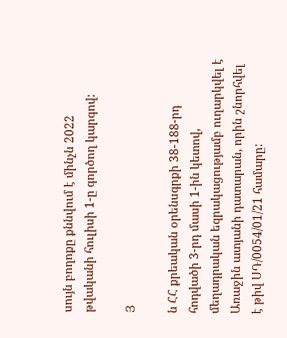սույն բողոքը քննվում է մինչն 2022 թվականի հուլիսի 1-ը գործող կարգով:

Յ

ն ՀՀ քրեական օրենսգրքի 38-188-րդ հոդվածի 3-րդ մասի 1-ին կետով, մեղադրական եզրակացությամբ ուղարկվել է Առաջին ատյանի դատարան, որին շնորհվել է թիվ ՍԴ/0054/01/21 համարը: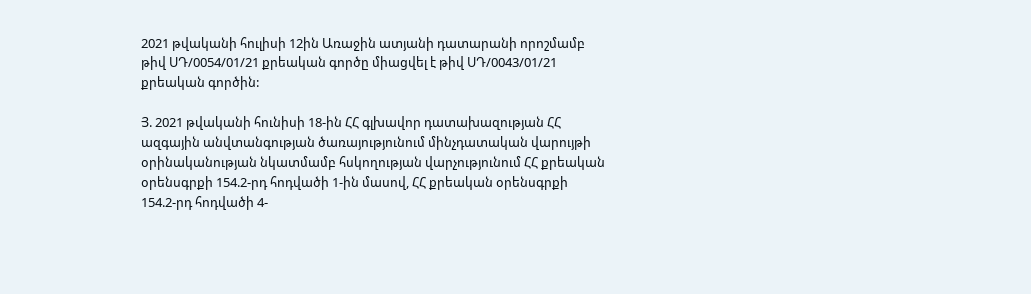2021 թվականի հուլիսի 12ին Առաջին ատյանի դատարանի որոշմամբ թիվ ՍԴ/0054/01/21 քրեական գործը միացվել է թիվ ՍԴ/0043/01/21 քրեական գործին:

Յ. 2021 թվականի հունիսի 18-ին ՀՀ գլխավոր դատախազության ՀՀ ազգային անվտանգության ծառայությունում մինչդատական վարույթի օրինականության նկատմամբ հսկողության վարչությունում ՀՀ քրեական օրենսգրքի 154.2-րդ հոդվածի 1-ին մասով, ՀՀ քրեական օրենսգրքի 154.2-րդ հոդվածի 4-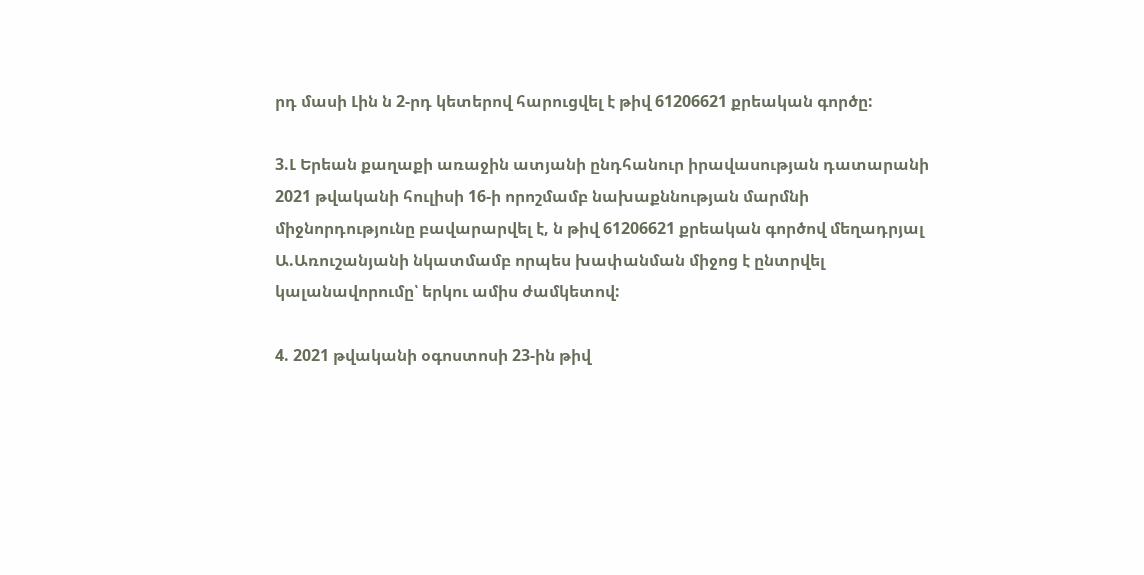րդ մասի Լին ն 2-րդ կետերով հարուցվել է թիվ 61206621 քրեական գործը:

3.Լ Երեան քաղաքի առաջին ատյանի ընդհանուր իրավասության դատարանի 2021 թվականի հուլիսի 16-ի որոշմամբ նախաքննության մարմնի միջնորդությունը բավարարվել է, ն թիվ 61206621 քրեական գործով մեղադրյալ Ա.Առուշանյանի նկատմամբ որպես խափանման միջոց է ընտրվել կալանավորումը՝ երկու ամիս ժամկետով:

4. 2021 թվականի օգոստոսի 23-ին թիվ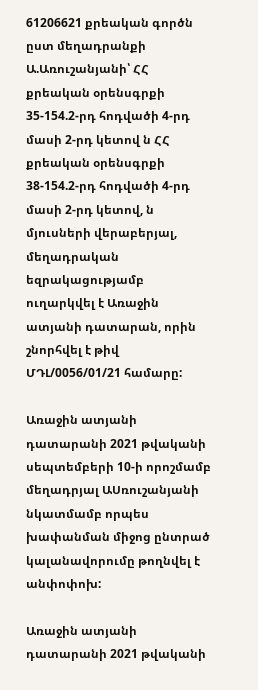61206621 քրեական գործն ըստ մեղադրանքի Ա.Առուշանյանի՝ ՀՀ քրեական օրենսգրքի 35-154.2-րդ հոդվածի 4-րդ մասի 2-րդ կետով ն ՀՀ քրեական օրենսգրքի 38-154.2-րդ հոդվածի 4-րդ մասի 2-րդ կետով, ն մյուսների վերաբերյալ, մեղադրական եզրակացությամբ ուղարկվել է Առաջին ատյանի դատարան, որին շնորհվել է թիվ ՄԴԼ/0056/01/21 համարը:

Առաջին ատյանի դատարանի 2021 թվականի սեպտեմբերի 10-ի որոշմամբ մեղադրյալ ԱՍռուշանյանի նկատմամբ որպես խափանման միջոց ընտրած կալանավորումը թողնվել է անփոփոխ:

Առաջին ատյանի դատարանի 2021 թվականի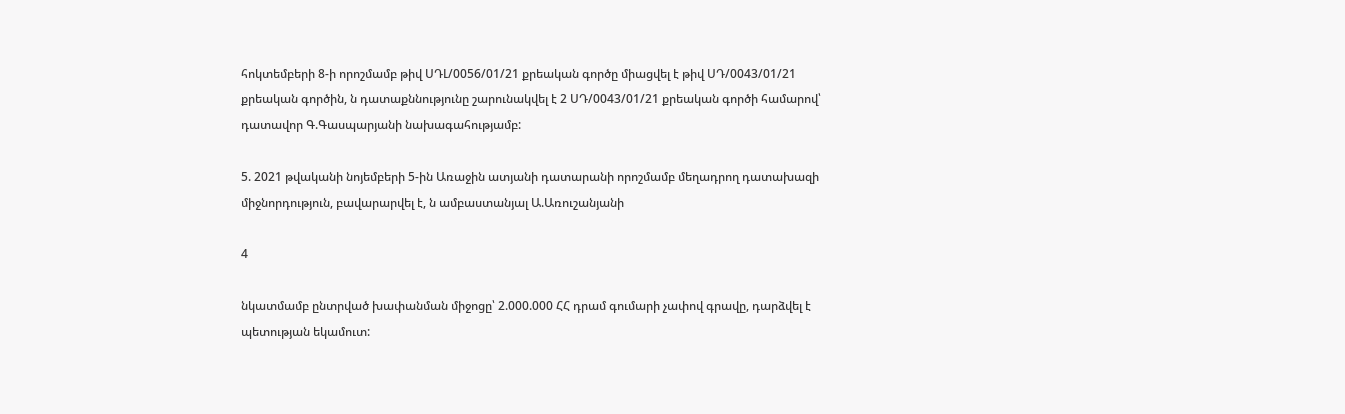հոկտեմբերի 8-ի որոշմամբ թիվ ՍԴԼ/0056/01/21 քրեական գործը միացվել է թիվ ՍԴ/0043/01/21 քրեական գործին, ն դատաքննությունը շարունակվել է 2 ՍԴ/0043/01/21 քրեական գործի համարով՝ դատավոր Գ.Գասպարյանի նախագահությամբ:

5. 2021 թվականի նոյեմբերի 5-ին Առաջին ատյանի դատարանի որոշմամբ մեղադրող դատախազի միջնորդություն, բավարարվել է, ն ամբաստանյալ Ա.Առուշանյանի

4

նկատմամբ ընտրված խափանման միջոցը՝ 2.000.000 ՀՀ դրամ գումարի չափով գրավը, դարձվել է պետության եկամուտ: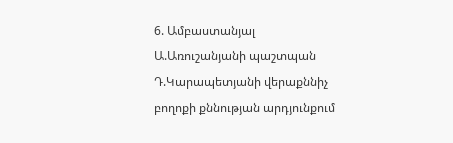6. Ամբաստանյալ Ա.Առուշանյանի պաշտպան Դ.Կարապետյանի վերաքննիչ բողոքի քննության արդյունքում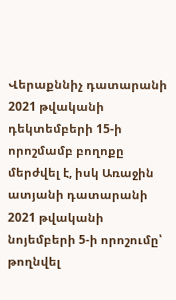Վերաքննիչ դատարանի 2021 թվականի դեկտեմբերի 15-ի որոշմամբ բողոքը մերժվել է, իսկ Առաջին ատյանի դատարանի 2021 թվականի նոյեմբերի 5-ի որոշումը՝ թողնվել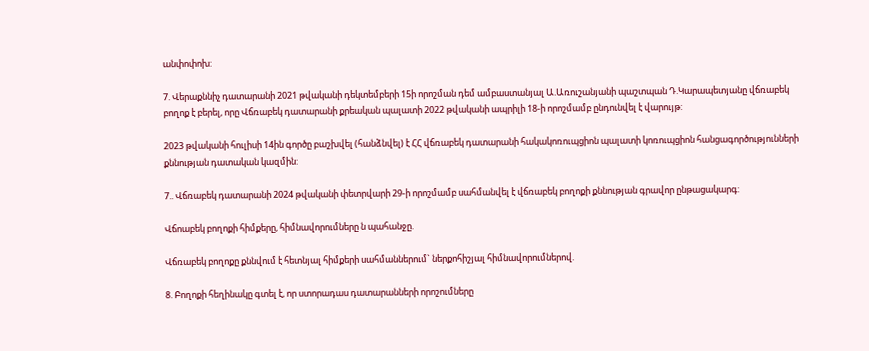անփոփոխ:

7. Վերաքննիչ դատարանի 2021 թվականի դեկտեմբերի 15ի որոշման դեմ ամբաստանյալ Ա.Առուշանյանի պաշտպան Դ.Կարապետյանը վճռաբեկ բողոք է բերել, որը Վճռաբեկ դատարանի քրեական պալատի 2022 թվականի ապրիլի 18-ի որոշմամբ ընդունվել է վարույթ:

2023 թվականի հուլիսի 14ին գործը բաշխվել (հանձնվել) է ՀՀ վճռաբեկ դատարանի հակակոռուպցիոն պալատի կոռուպցիոն հանցագործությունների քննության դատական կազմին:

7.. Վճռաբեկ դատարանի 2024 թվականի փետրվարի 29-ի որոշմամբ սահմանվել է վճռաբեկ բողոքի քննության գրավոր ընթացակարգ:

Վճոաբեկ բողոքի հիմքերը, հիմնավորումները ն պահանջը.

Վճռաբեկ բողոքը քննվում է հետնյալ հիմքերի սահմաններում` ներքոհիշյալ հիմնավորումներով.

8. Բողոքի հեղինակը գտել է, որ ստորադաս դատարանների որոշումները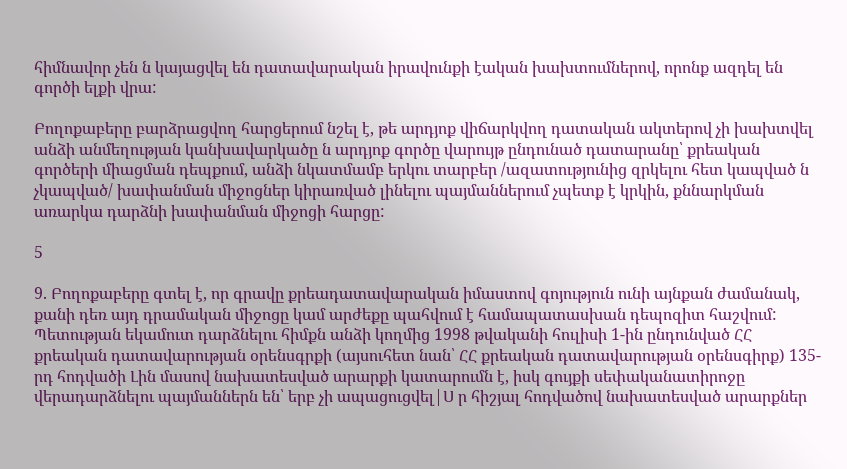հիմնավոր չեն ն կայացվել են դատավարական իրավունքի էական խախտումներով, որոնք ազդել են գործի ելքի վրա:

Բողոքաբերը բարձրացվող հարցերում նշել է, թե արդյոք վիճարկվող դատական ակտերով չի խախտվել անձի անմեղության կանխավարկածը ն արդյոք գործը վարույթ ընդունած դատարանը՝ քրեական գործերի միացման դեպքում, անձի նկատմամբ երկու տարբեր /ազատությունից զրկելու հետ կապված ն չկապված/ խափանման միջոցներ կիրառված լինելու պայմաններում չպետք է կրկին, քննարկման առարկա դարձնի խափանման միջոցի հարցը:

5

9. Բողոքաբերը գտել է, որ գրավը քրեադատավարական իմաստով գոյություն ունի այնքան ժամանակ, քանի դեռ այդ դրամական միջոցը կամ արժեքը պահվում է համապատասխան դեպոզիտ հաշվում: Պետության եկամուտ դարձնելու հիմքն անձի կողմից 1998 թվականի հուլիսի 1-ին ընդունված ՀՀ քրեական դատավարության օրենսգրքի (այսուհետ նան՝ ՀՀ քրեական դատավարության օրենսգիրք) 135-րդ հոդվածի Լին մասով նախատեսված արարքի կատարումն է, իսկ գույքի սեփականատիրոջը վերադարձնելու պայմաններն են՝ երբ չի ապացուցվել|Ս ր հիշյալ հոդվածով նախատեսված արարքներ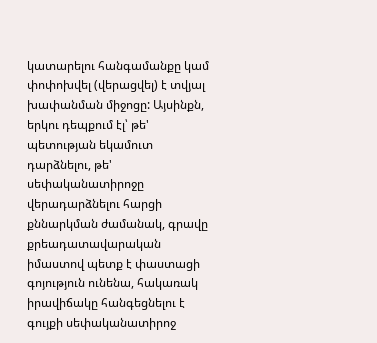կատարելու հանգամանքը կամ փոփոխվել (վերացվել) է տվյալ խափանման միջոցը: Այսինքն, երկու դեպքում էլ՝ թե' պետության եկամուտ դարձնելու, թե' սեփականատիրոջը վերադարձնելու հարցի քննարկման ժամանակ, գրավը քրեադատավարական իմաստով պետք է փաստացի գոյություն ունենա, հակառակ իրավիճակը հանգեցնելու է գույքի սեփականատիրոջ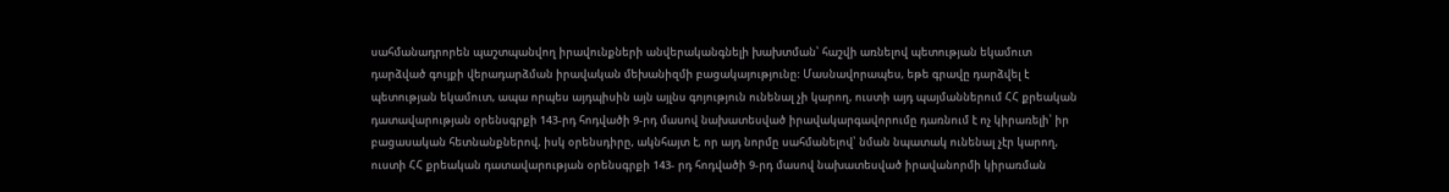սահմանադրորեն պաշտպանվող իրավունքների անվերականգնելի խախտման՝ հաշվի առնելով պետության եկամուտ դարձված գույքի վերադարձման իրավական մեխանիզմի բացակայությունը: Մասնավորապես, եթե գրավը դարձվել է պետության եկամուտ, ապա որպես այդպիսին այն այլնս գոյություն ունենալ չի կարող, ուստի այդ պայմաններում ՀՀ քրեական դատավարության օրենսգրքի 143-րդ հոդվածի 9-րդ մասով նախատեսված իրավակարգավորումը դառնում է ոչ կիրառելի՝ իր բացասական հետնանքներով, իսկ օրենսդիրը, ակնհայտ է, որ այդ նորմը սահմանելով՝ նման նպատակ ունենալ չէր կարող, ուստի ՀՀ քրեական դատավարության օրենսգրքի 143- րդ հոդվածի 9-րդ մասով նախատեսված իրավանորմի կիրառման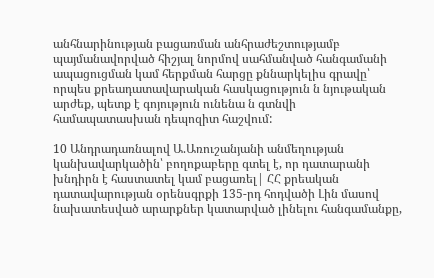անհնարինության բացառման անհրաժեշտությամբ պայմանավորված հիշյալ նորմով սահմանված հանգամանի ապացուցման կամ հերքման հարցը քննարկելիս գրավը՝ որպես քրեադատավարական հասկացություն ն նյութական արժեք, պետք է գոյություն ունենա ն գտնվի համապատասխան դեպոզիտ հաշվում:

10 Անդրադառնալով Ա.Առուշանյանի անմեղության կանխավարկածին՝ բողոքաբերը գտել է, որ դատարանի խնդիրն է հաստատել կամ բացառել| ՀՀ քրեական դատավարության օրենսգրքի 135-րդ հոդվածի Լին մասով նախատեսված արարքներ կատարված լինելու հանգամանքը,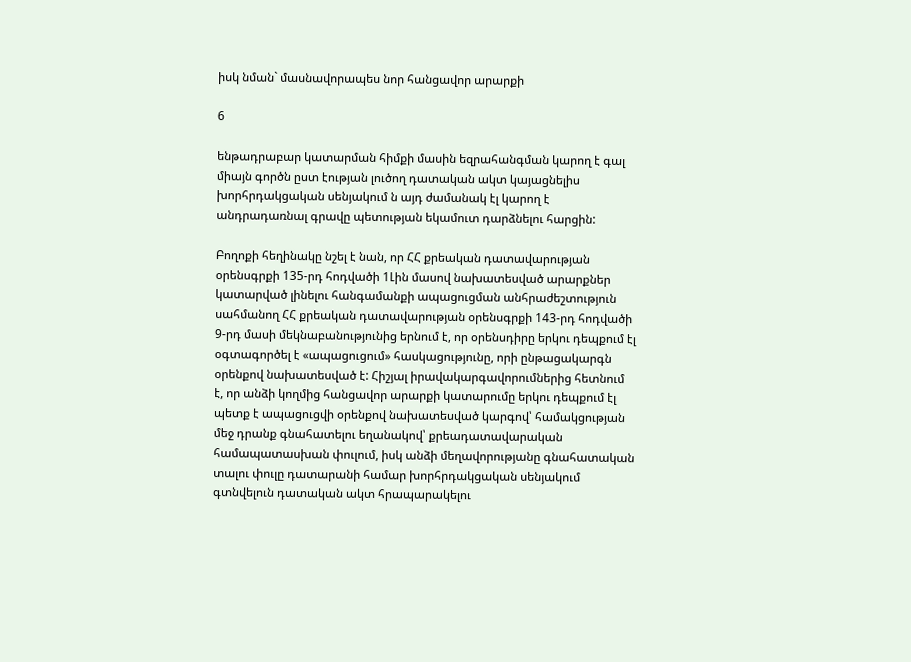իսկ նման` մասնավորապես նոր հանցավոր արարքի

6

ենթադրաբար կատարման հիմքի մասին եզրահանգման կարող է գալ միայն գործն ըստ էության լուծող դատական ակտ կայացնելիս խորհրդակցական սենյակում ն այդ ժամանակ էլ կարող է անդրադառնալ գրավը պետության եկամուտ դարձնելու հարցին:

Բողոքի հեղինակը նշել է նան, որ ՀՀ քրեական դատավարության օրենսգրքի 135-րդ հոդվածի 1Լին մասով նախատեսված արարքներ կատարված լինելու հանգամանքի ապացուցման անհրաժեշտություն սահմանող ՀՀ քրեական դատավարության օրենսգրքի 143-րդ հոդվածի 9-րդ մասի մեկնաբանությունից երնում է, որ օրենսդիրը երկու դեպքում էլ օգտագործել է «ապացուցում» հասկացությունը, որի ընթացակարգն օրենքով նախատեսված է: Հիշյալ իրավակարգավորումներից հետնում է, որ անձի կողմից հանցավոր արարքի կատարումը երկու դեպքում էլ պետք է ապացուցվի օրենքով նախատեսված կարգով՝ համակցության մեջ դրանք գնահատելու եղանակով՝ քրեադատավարական համապատասխան փուլում, իսկ անձի մեղավորությանը գնահատական տալու փուլը դատարանի համար խորհրդակցական սենյակում գտնվելուն դատական ակտ հրապարակելու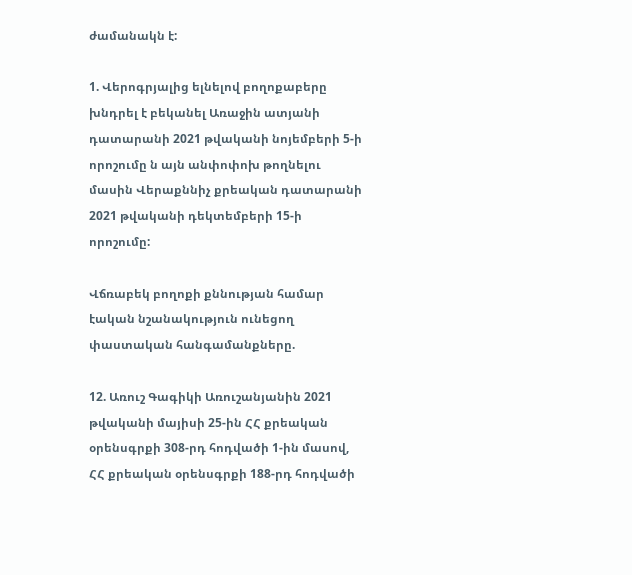ժամանակն է:

1. Վերոգրյալից ելնելով բողոքաբերը խնդրել է բեկանել Առաջին ատյանի դատարանի 2021 թվականի նոյեմբերի 5-ի որոշումը ն այն անփոփոխ թողնելու մասին Վերաքննիչ քրեական դատարանի 2021 թվականի դեկտեմբերի 15-ի որոշումը:

Վճռաբեկ բողոքի քննության համար էական նշանակություն ունեցող փաստական հանգամանքները.

12. Առուշ Գագիկի Առուշանյանին 2021 թվականի մայիսի 25-ին ՀՀ քրեական օրենսգրքի 308-րդ հոդվածի 1-ին մասով, ՀՀ քրեական օրենսգրքի 188-րդ հոդվածի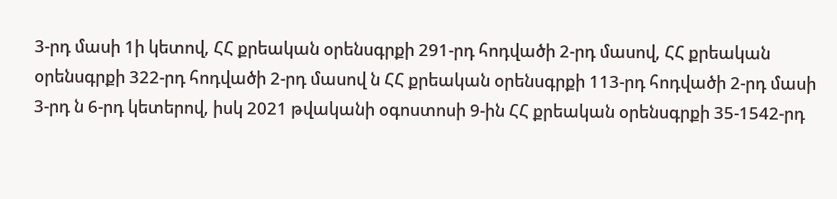3-րդ մասի 1ի կետով, ՀՀ քրեական օրենսգրքի 291-րդ հոդվածի 2-րդ մասով, ՀՀ քրեական օրենսգրքի 322-րդ հոդվածի 2-րդ մասով ն ՀՀ քրեական օրենսգրքի 113-րդ հոդվածի 2-րդ մասի 3-րդ ն 6-րդ կետերով, իսկ 2021 թվականի օգոստոսի 9-ին ՀՀ քրեական օրենսգրքի 35-1542-րդ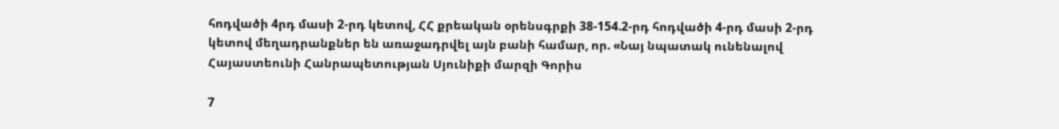հոդվածի 4րդ մասի 2-րդ կետով, ՀՀ քրեական օրենսգրքի 38-154.2-րդ հոդվածի 4-րդ մասի 2-րդ կետով մեղադրանքներ են առաջադրվել այն բանի համար, որ. «Նայ նպատակ ունենալով Հայաստեունի Հանրապետության Սյունիքի մարզի Գորիս

7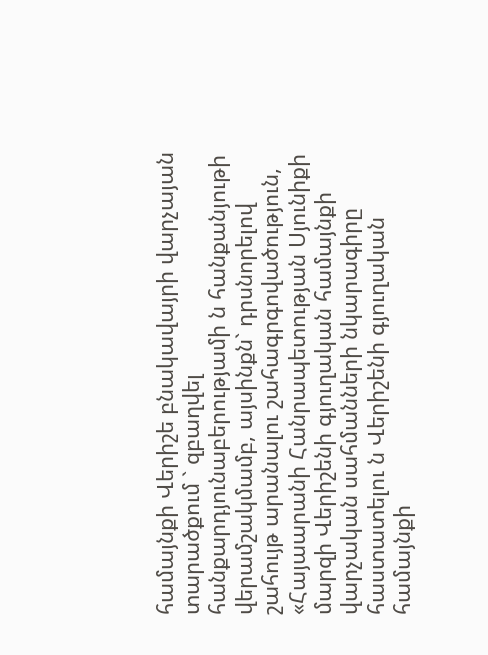համայնքի Վերիշե բնակավայրի վարչայան տարածքում ` զբաղվել հանքարդյունաբերությամի ն հանքանյութի վերամշակմամբ, այսինքն` դրսնորելով շահույթ արանալու շահագրգովածություն, «Հայաարանի Հանրապետության Սյունիքի մարզի Վերիշենի գյուղական համայնքի վարչական սահմանների նկարագիրը հաստատելու ն Վերիշենի գյուղական համայնքի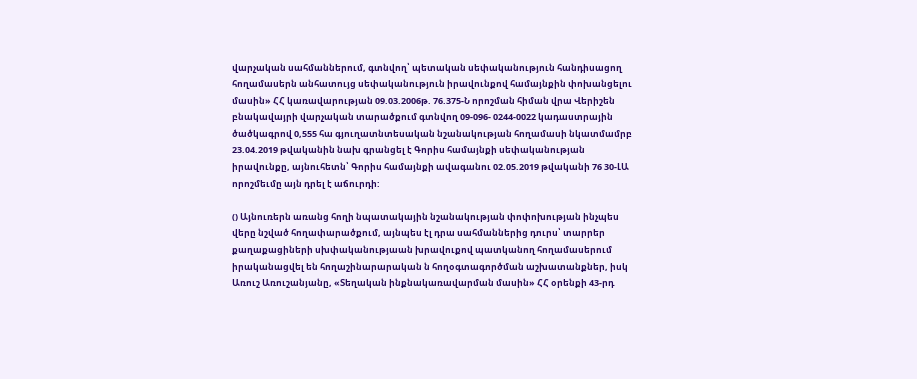վարչական սահմաններում, գտնվող՝ պետական սեփականություն հանդիսացող հողամասերն անհատույց սեփականություն իրավունքով համայնքին փոխանցելու մասին» ՀՀ կառավարության 09.03.2006թ. 76.375-Ն որոշման հիման վրա Վերիշեն բնակավայրի վարչական տարածքում գտնվող 09-096- 0244-0022 կադաստրային ծածկագրով 0,555 հա գյուղատնտեսական նշանակության հողամասի նկատմամրբ 23.04.2019 թվականին նախ գրանցել է Գորիս համայնքի սեփականության իրավունքը, այնուհետն՝ Գորիս համայնքի ավագանու 02.05.2019 թվականի 76 30-ԼԱ որոշմեւմը այն դրել է աճուրդի:

() Այնուռերն առանց հողի նպատակային նշանակության փոփոխության ինչպես վերը նշված հողափարածքում, այնպես էլ դրա սահմաններից դուրս՝ տարրեր քաղաքացիների սխփականությաան խրավուքով պատկանող հողամասերում իրականացվել են հողաշինարարական ն հողօգտագործման աշխատանքներ, իսկ Առուշ Առուշանյանը, «Տեղական ինքնակառավարման մասին» ՀՀ օրենքի 43-րդ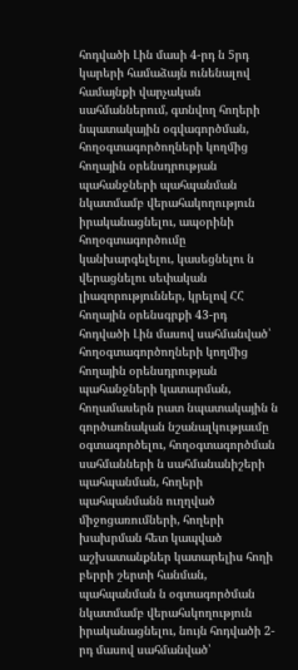հոդվածի Լին մասի 4-րդ ն 5րդ կարերի համաձայն ունենալով համայնքի վարչական սահմաններում, գտնվող հողերի նպատակային օգվագործման, հողօգտագործողների կողմից հողային օրենսդրության պահանջների պահպանման նկատմամբ վերահակողություն իրականացնելու, ապօրինի հողօգտագործումը կանխարգելելու, կասեցնելու ն վերացնելու սեփական լիազորություններ, կրելով ՀՀ հողային օրենսգրքի 43-րդ հոդվածի Լին մասով սահմանված՝ հողօգտագործողների կողմից հողային օրենսդրության պահանջների կատարման, հողամասերն րատ նպատակային ն գործառնական նշանալկությաւմը օգտագործելու, հողօգտագործման սահմանների ն սահմանանիշերի պահպանման, հողերի պահպանմանն ուղղված միջոցառումների, հողերի խախրման հետ կապված աշխատանքներ կատարելիս հողի բերրի շերտի հանման, պահպանման ն օգտագործման նկատմամբ վերահսկողություն իրականացնելու, նույն հոդվածի 2-րդ մասով սահմանված՝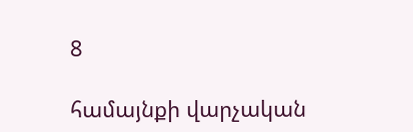8

համայնքի վարչական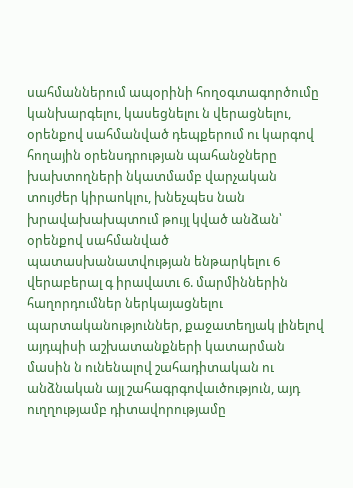սահմաններում ապօրինի հողօգտագործումը կանխարգելու, կասեցնելու ն վերացնելու, օրենքով սահմանված դեպքերում ու կարգով հողային օրենսդրության պահանջները խախտողների նկատմամբ վարչական տույժեր կիրաոկլու, խնեչպես նան խրավախախպտում թույլ կված անձան՝ օրենքով սահմանված պատասխանատվության ենթարկելու 6 վերաբերալ գ իրավատւ 6. մարմիններին հաղորդումներ ներկայացնելու պարտականություններ, քաջատեղյակ լինելով այդպիսի աշխատանքների կատարման մասին ն ունենալով շահադիտական ու անձնական այլ շահագրգովաւծություն, այդ ուղղությամբ դիտավորությամը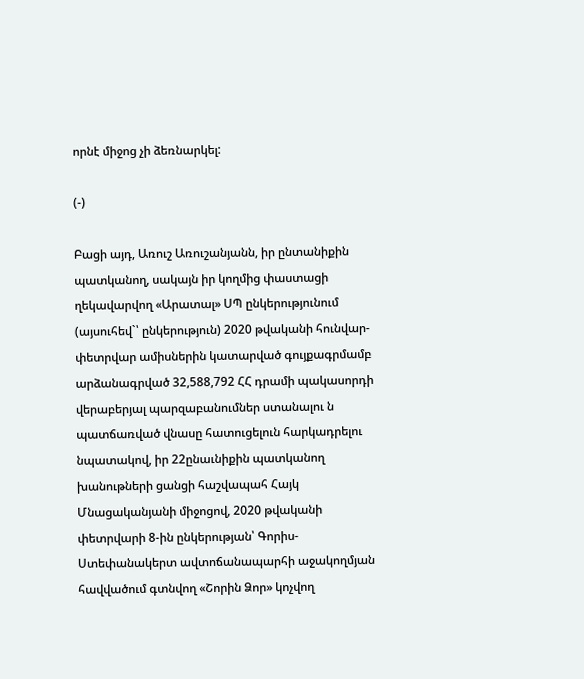որնէ միջոց չի ձեռնարկել:

(-)

Բացի այդ, Առուշ Առուշանյանն, իր ընտանիքին պատկանող, սակայն իր կողմից փաստացի ղեկավարվող «Արատալ» ՍՊ ընկերությունում (այսուհեվ`՝ ընկերություն) 2020 թվականի հունվար-փետրվար ամիսներին կատարված գույքագրմամբ արձանագրված 32,588,792 ՀՀ դրամի պակասորդի վերաբերյալ պարզաբանումներ ստանալու ն պատճառված վնասը հատուցելուն հարկադրելու նպատակով, իր 22ընաւնիքին պատկանող խանութների ցանցի հաշվապահ Հայկ Մնացականյանի միջոցով, 2020 թվականի փետրվարի 8-ին ընկերության՝ Գորիս-Ստեփանակերտ ավտոճանապարհի աջակողմյան հավվածում գտնվող «Շորին Ձոր» կոչվող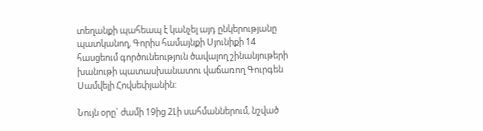տեղանքի պահեապ է կանչել այդ ընկերությանը պատկանող, Գորիս համայնքի Սյունիքի 14 հասցեում գործունեություն ծավալող շինանյութերի խանութի պատասխանատու վաճառող Գուրգեն Սամվելի Հովսեփյանին:

Նույն օրը` ժամի 19ից 2Լի սահմաններում, նշված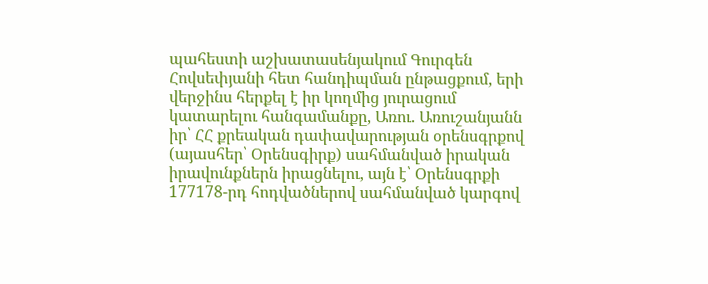պահեստի աշխատասենյակում Գուրգեն Հովսեփյանի հետ հանդիպման ընթացքում, երի վերջինս հերքել է իր կողմից յուրացում կատարելու հանգամանքը, Առու. Առուշանյանն իր՝ ՀՀ քրեական դափավարության օրենսգրքով (այասհեր՝ Օրենսգիրք) սահմանված իրական իրավունքներն իրացնելու, այն է՝ Օրենսգրքի 177178-րդ հոդվածներով սահմանված կարգով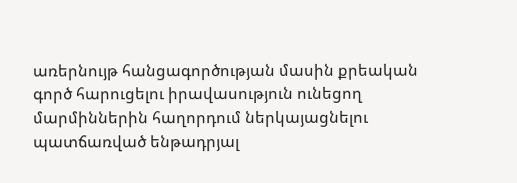առերնույթ հանցագործության մասին քրեական գործ հարուցելու իրավասություն ունեցող մարմիններին հաղորդում ներկայացնելու պատճառված ենթադրյալ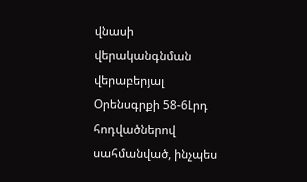վնասի վերականգնման վերաբերյալ Օրենսգրքի 58-6Լրդ հոդվածներով սահմանված, ինչպես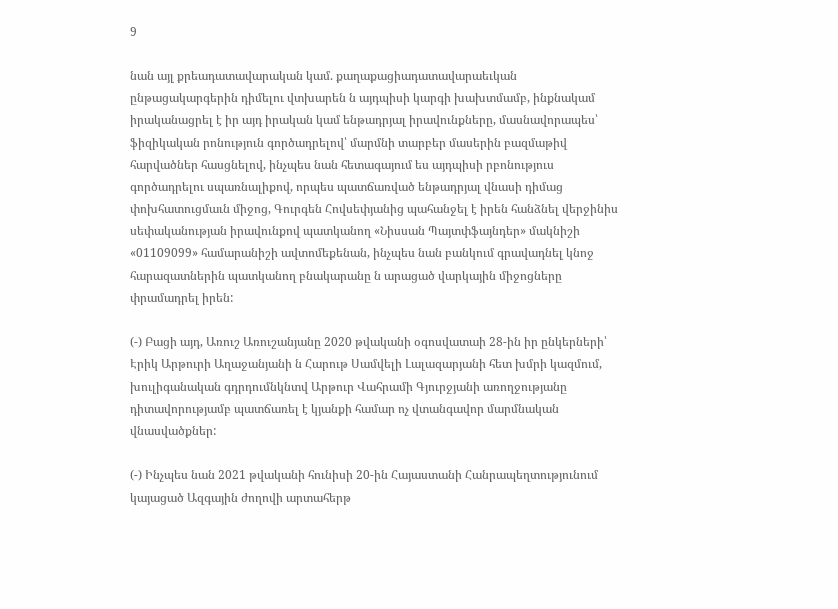9

նան այլ քրեադատավարական կամ. քաղաքացիադատավարաեւկան ընթացակարգերին դիմելու վտխարեն ն այդպիսի կարգի խախտմամբ, ինքնակամ իրականացրել է իր այդ իրական կամ ենթադրյալ իրավունքները, մասնավորապես՝ ֆիզիկական րոնություն գործադրելով՝ մարմնի տարբեր մասերին բազմաթիվ հարվածներ հասցնելով, ինչպես նան հետագայում ես այդպիսի րբոնություս գործադրելու սպառնալիքով, որպես պատճառված ենթադրյալ վնասի դիմաց փոխհատուցմաւն միջոց, Գուրգեն Հովսեփյանից պահանջել է իրեն հանձնել վերջինիս սեփականության իրավունքով պատկանող «Նիսսան Պայտփֆայնդեր» մակնիշի «01109099» համարանիշի ավտոմեքենան, ինչպես նան բանկում գրավադնել կնոջ հարազատներին պատկանող բնակարանը ն արացած վարկային միջոցները փրամադրել իրեն:

(-) Բացի այդ, Առուշ Առուշանյանը 2020 թվականի օգոսվատաի 28-ին իր ընկերների՝ Էրիկ Արթուրի Աղաջանյանի ն Հարութ Սամվելի Լալազարյանի հետ խմրի կազմում, խուլիգանական գդրդումնկնտվ Արթուր Վահրամի Գյուրջյանի առողջությանը դիտավորությամբ պատճառել է կյանքի համար ոչ վտանգավոր մարմնական վնասվածքներ:

(-) Ինչպես նան 2021 թվականի հունիսի 20-ին Հայաստանի Հանրապեղտությունում կայացած Ազգային ժողովի արտահերթ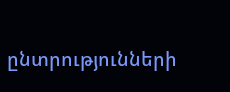ընտրությունների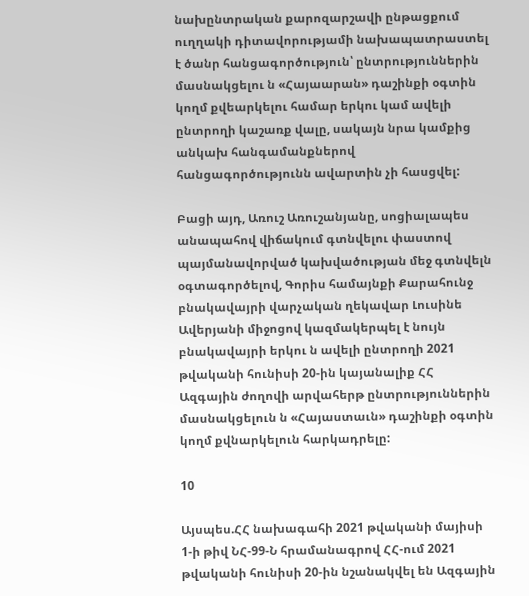նախընտրական քարոզարշավի ընթացքում ուղղակի դիտավորությամի նախապատրաստել է ծանր հանցագործություն՝ ընտրություններին մասնակցելու ն «Հայաարան» դաշինքի օգտին կողմ քվեարկելու համար երկու կամ ավելի ընտրողի կաշառք վալը, սակայն նրա կամքից անկախ հանգամանքներով հանցագործությունն ավարտին չի հասցվել:

Բացի այդ, Առուշ Առուշանյանը, սոցիալապես անապահով վիճակում գտնվելու փաստով պայմանավորված կախվածության մեջ գտնվելն օգտագործելով, Գորիս համայնքի Քարահունջ բնակավայրի վարչական ղեկավար Լուսինե Ավերյանի միջոցով կազմակերպել է նույն բնակավայրի երկու ն ավելի ընտրողի 2021 թվականի հունիսի 20-ին կայանալիք ՀՀ Ազգային ժողովի արվահերթ ընտրություններին մասնակցելուն ն «Հայաստաւն» դաշինքի օգտին կողմ քվնարկելուն հարկադրելը:

10

Այսպես.ՀՀ նախագահի 2021 թվականի մայիսի 1-ի թիվ ՆՀ-99-Ն հրամանագրով ՀՀ-ում 2021 թվականի հունիսի 20-ին նշանակվել են Ազգային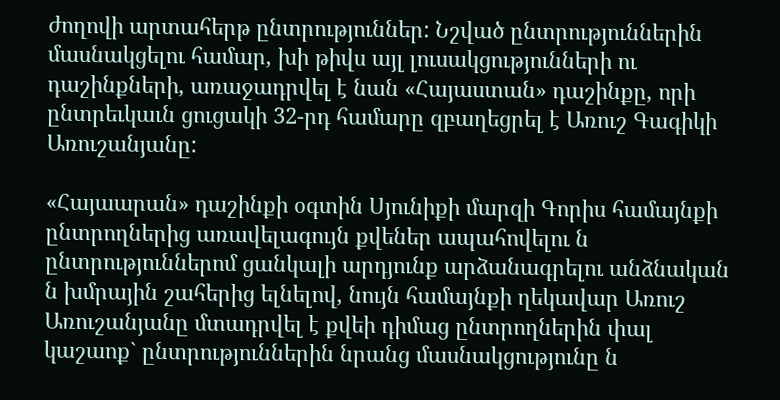ժողովի արտահերթ ընտրություններ: Նշված ընտրություններին մասնակցելու համար, խի թիվս այլ լուսակցությունների ու դաշինքների, առաջադրվել է նան «Հայաստան» դաշինքը, որի ընտրեւկաւն ցուցակի 32-րդ համարը զբաղեցրել է Առուշ Գագիկի Առուշանյանը:

«Հայաարան» դաշինքի օգտին Սյունիքի մարզի Գորիս համայնքի ընտրողներից առավելագույն քվեներ ապահովելու ն ընտրություններոմ ցանկալի արդյունք արձանագրելու անձնական ն խմրային շահերից ելնելով, նույն համայնքի ղեկավար Առուշ Առուշանյանը մտադրվել է քվեի դիմաց ընտրողներին փալ կաշաոք` ընտրություններին նրանց մասնակցությունը ն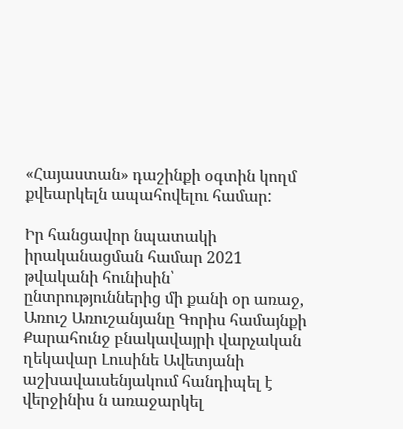«Հայաստան» դաշինքի օգտին կողմ քվեարկելն ապահովելու համար:

Իր հանցավոր նպատակի իրականացման համար 2021 թվականի հունիսին՝ ընտրություններից մի քանի օր առաջ, Առուշ Առուշանյանը Գորիս համայնքի Քարահունջ բնակավայրի վարչական ղեկավար Լուսինե Ավետյանի աշխավաւսենյակում հանդիպել է վերջինիս ն առաջարկել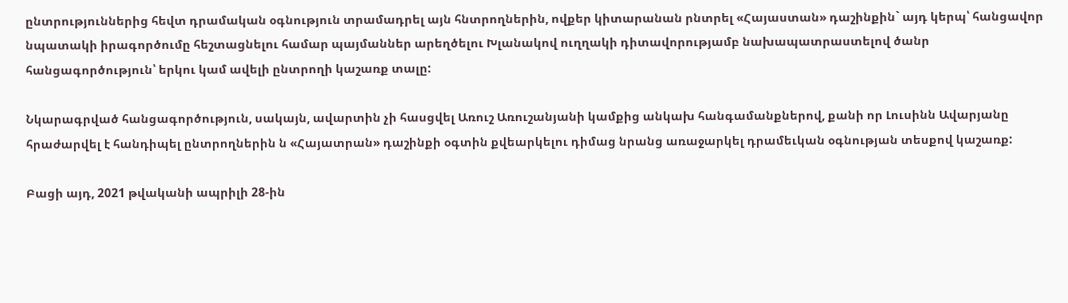ընտրություններից հեվտ դրամական օգնություն տրամադրել այն հնտրողներին, ովքեր կիտարանան րնտրել «Հայաստան» դաշինքին` այդ կերպ՝ հանցավոր նպատակի իրագործումը հեշտացնելու համար պայմաններ արեղծելու Խլանակով ուղղակի դիտավորությամբ նախապատրաստելով ծանր հանցագործություն՝ երկու կամ ավելի ընտրողի կաշառք տալը:

Նկարագրված հանցագործություն, սակայն, ավարտին չի հասցվել Առուշ Առուշանյանի կամքից անկախ հանգամանքներով, քանի որ Լուսինն Ավարյանը հրաժարվել է հանդիպել ընտրողներին ն «Հայատրան» դաշինքի օգտին քվեարկելու դիմաց նրանց առաջարկել դրամեւկան օգնության տեսքով կաշառք:

Բացի այդ, 2021 թվականի ապրիլի 28-ին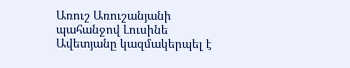Առուշ Առուշանյանի պահանջով Լուսինե Ավետյանը կազմակերպել է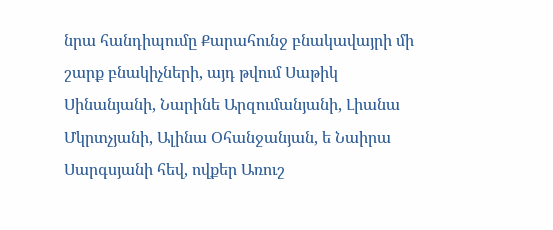նրա հանդիպումը Քարահունջ բնակավայրի մի շարք բնակիչների, այդ թվում Սաթիկ Սինանյանի, Նարինե Արզումանյանի, Լիանա Մկրտչյանի, Ալինա Օհանջանյան, ե Նաիրա Սարգսյանի հեվ, ովքեր Առուշ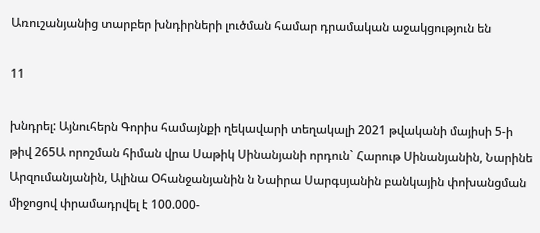Առուշանյանից տարբեր խնդիրների լուծման համար դրամական աջակցություն են

11

խնդրել: Այնուհերն Գորիս համայնքի ղեկավարի տեղակալի 2021 թվականի մայիսի 5-ի թիվ 265Ա որոշման հիման վրա Սաթիկ Սինանյանի որդուն` Հարութ Սինանյանին, Նարինե Արզումանյանին, Ալինա Օհանջանյանին ն Նաիրա Սարգսյանին բանկային փոխանցման միջոցով փրամադրվել է 100.000-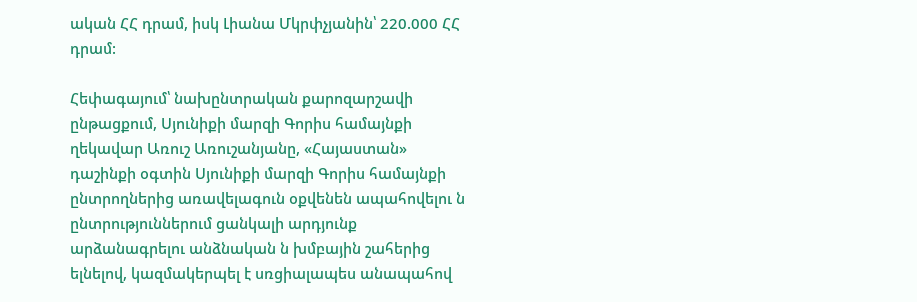ական ՀՀ դրամ, իսկ Լիանա Մկրփչյանին՝ 220.000 ՀՀ դրամ:

Հեփագայում՝ նախընտրական քարոզարշավի ընթացքում, Սյունիքի մարզի Գորիս համայնքի ղեկավար Առուշ Առուշանյանը, «Հայաստան» դաշինքի օգտին Սյունիքի մարզի Գորիս համայնքի ընտրողներից առավելագուն օքվենեն ապահովելու ն ընտրություններում ցանկալի արդյունք արձանագրելու անձնական ն խմբային շահերից ելնելով, կազմակերպել է սռցիալապես անապահով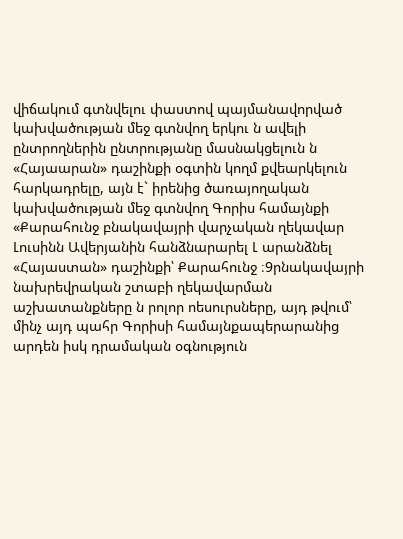վիճակում գտնվելու փաստով պայմանավորված կախվածության մեջ գտնվող երկու ն ավելի ընտրողներին ընտրությանը մասնակցելուն ն «Հայաարան» դաշինքի օգտին կողմ քվեարկելուն հարկադրելը, այն է` իրենից ծառայողական կախվածության մեջ գտնվող Գորիս համայնքի «Քարահունջ բնակավայրի վարչական ղեկավար Լուսինն Ավերյանին հանձնարարել Լ արանձնել «Հայաստան» դաշինքի՝ Քարահունջ ։9րնակավայրի նախրեվրական շտաբի ղեկավարման աշխատանքները ն րոլոր ոեսուրսները, այդ թվում՝ մինչ այդ պահր Գորիսի համայնքապերարանից արդեն իսկ դրամական օգնություն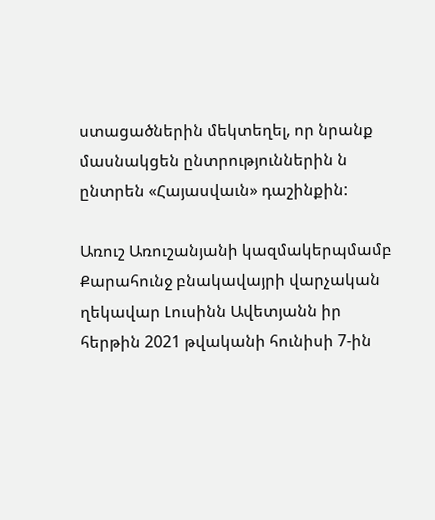ստացածներին մեկտեղել, որ նրանք մասնակցեն ընտրություններին ն ընտրեն «Հայասվաւն» դաշինքին:

Առուշ Առուշանյանի կազմակերպմամբ Քարահունջ բնակավայրի վարչական ղեկավար Լուսինն Ավետյանն իր հերթին 2021 թվականի հունիսի 7-ին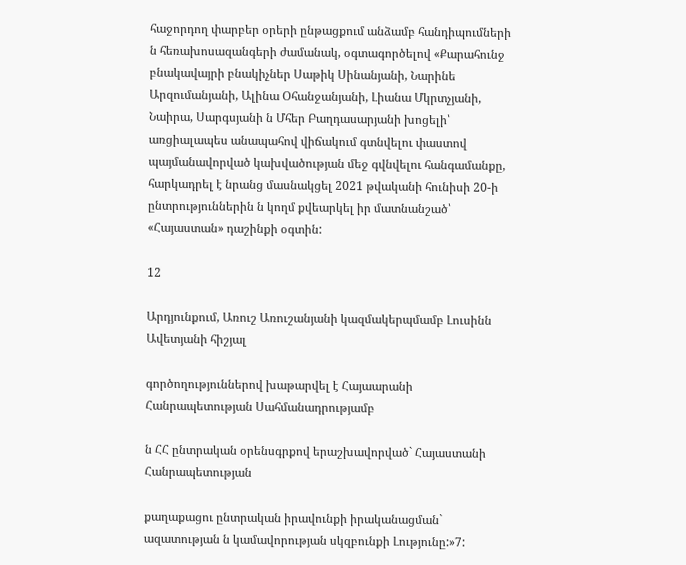հաջորդող փարբեր օրերի ընթացքում անձամբ հանդիպումների ն հեռախոսազանգերի ժամանակ, օգտագործելով «Քարահունջ բնակավայրի բնակիչներ Սաթիկ Սինանյանի, Նարինե Արզումանյանի, Ալինա Օհանջանյանի, Լիանա Մկրտչյանի, Նաիրա, Սարգսյանի ն Մհեր Բաղդասարյանի խոցելի՝ առցիալապես անապահով վիճակում գտնվելու փաստով պայմանավորված կախվածության մեջ գվնվելու հանգամանքը, հարկադրել է նրանց մասնակցել 2021 թվականի հունիսի 20-ի ընտրություններին ն կողմ քվեարկել իր մատնանշած՝ «Հայաստան» դաշինքի օգտին:

12

Արդյունքում, Առուշ Առուշանյանի կազմակերպմամբ Լուսինն Ավետյանի հիշյալ

գործողություններով խաթարվել է Հայաարանի Հանրապետության Սահմանադրությամբ

ն ՀՀ ընտրական օրենսգրքով երաշխավորված` Հայաստանի Հանրապետության

քաղաքացու ընտրական իրավունքի իրականացման` ազատության ն կամավորության սկզբունքի Լությունը:»7: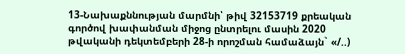13-Նախաքննության մարմնի՝ թիվ 32153719 քրեական գործով խափանման միջոց ընտրելու մասին 2020 թվականի դեկտեմբերի 28-ի որոշման համաձայն` «/..)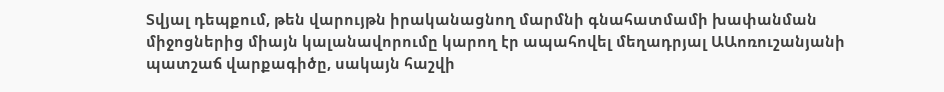Տվյալ դեպքում, թեն վարույթն իրականացնող մարմնի գնահատմամի խափանման միջոցներից միայն կալանավորումը կարող էր ապահովել մեղադրյալ ԱԱոռուշանյանի պատշաճ վարքագիծը, սակայն հաշվի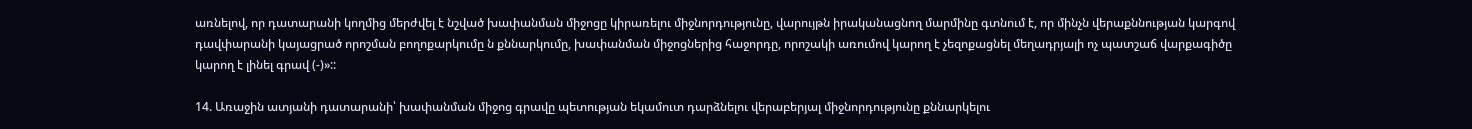առնելով, որ դատարանի կողմից մերժվել է նշված խափանման միջոցը կիրառելու միջնորդությունը, վարույթն իրականացնող մարմինը գտնում է, որ մինչն վերաքննության կարգով դավփարանի կայացրած որոշման բողոքարկումը ն քննարկումը, խափանման միջոցներից հաջորդը, որոշակի առումով կարող է չեզոքացնել մեղադրյալի ոչ պատշաճ վարքագիծը կարող է լինել գրավ (-)»::

14. Առաջին ատյանի դատարանի՝ խափանման միջոց գրավը պետության եկամուտ դարձնելու վերաբերյալ միջնորդությունը քննարկելու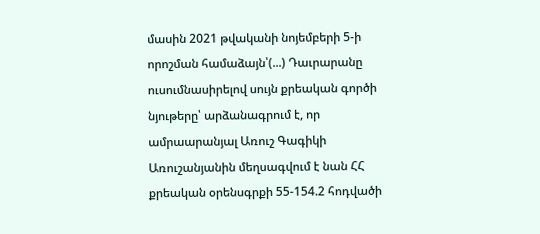մասին 2021 թվականի նոյեմբերի 5-ի որոշման համաձայն՝(...) Դաւրարանը ուսումնասիրելով սույն քրեական գործի նյութերը՝ արձանագրում է, որ ամրաարանյալ Առուշ Գագիկի Առուշանյանին մեղսագվում է նան ՀՀ քրեական օրենսգրքի 55-154.2 հոդվածի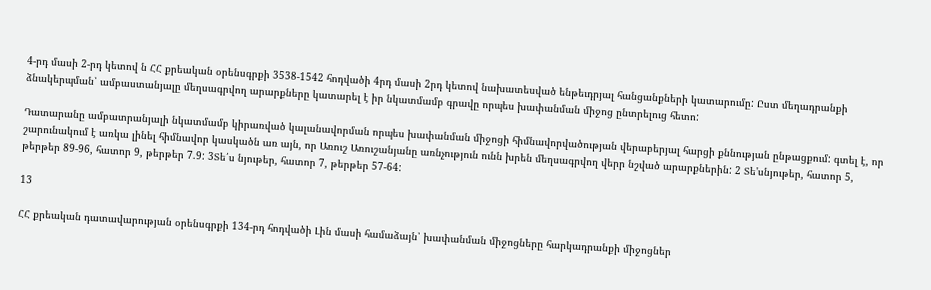4-րդ մասի 2-րդ կետով ն ՀՀ քրեական օրենսգրքի 3538-1542 հոդվածի 4րդ մասի 2րդ կետով նախատեսված ենթեւդրյալ հանցանքների կատարումը: Ըստ մեղադրանքի ձնակերպման՝ ամբաստանյալը մեղսագրվող արարքները կատարել է իր նկատմամբ գրավը որպես խափանման միջոց ընտրելուց հետո:

Դատարանը ամբատրանյալի նկատմամբ կիրառված կալանավորման որպես խափանման միջոցի հիմնավորվածության վերաբերյալ հարցի քննության ընթացքում: գտել է, որ շարունակում է առկա լինել հիմնավոր կասկածն առ այն, որ Առուշ Առուշանյանը առնչություն ունն խրեն մեղսագրվող վերր նշված արարքներին: 2 Տե'սնյութեր, հատոր 5, թերթեր 89-96, հատոր 9, թերթեր 7.9: 3Տե՛ս նյութեր, հատոր 7, թերթեր 57-64:

13

ՀՀ քրեական դատավարության օրենսգրքի 134-րդ հոդվածի Լին մասի համաձայն՝ խափանման միջոցները հարկադրանքի միջոցներ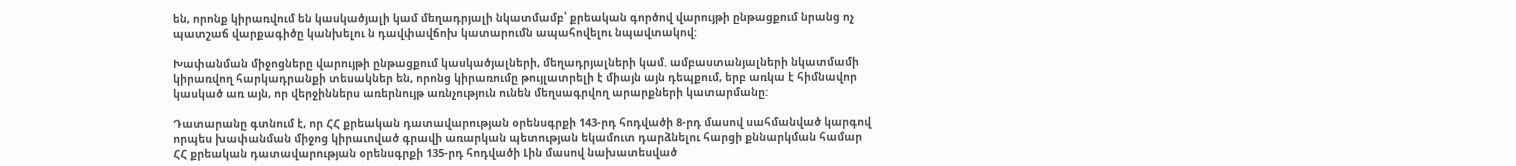են, որոնք կիրառվում են կասկածյալի կամ մեղադրյալի նկատմամբ՝ քրեական գործով վարույթի ընթացքում նրանց ոչ պատշաճ վարքագիծը կանխելու ն դավփավճոխ կատարումն ապահովելու նպավտակով:

Խափանման միջոցները վարույթի ընթացքում կասկածյալների, մեղադրյալների կամ. ամբաստանյալների նկատմամի կիրառվող հարկադրանքի տեսակներ են, որոնց կիրառումը թույլատրելի է միայն այն դեպքում, երբ առկա է հիմնավոր կասկած առ այն, որ վերջիններս առերնույթ առնչություն ունեն մեղսագրվող արարքների կատարմանը:

Դատարանը գտնում է, որ ՀՀ քրեական դատավարության օրենսգրքի 143-րդ հոդվածի 8-րդ մասով սահմանված կարգով որպես խափանման միջոց կիրաւոված գրավի առարկան պետության եկամուտ դարձնելու հարցի քննարկման համար ՀՀ քրեական դատավարության օրենսգրքի 135-րդ հոդվածի Լին մասով նախատեսված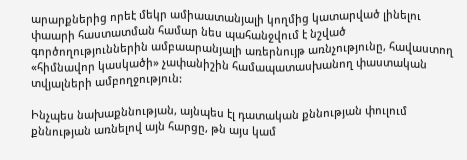արարքներից որեէ մեկր ամիաատանյալի կողմից կատարված լինելու փաարի հաստատման համար նես պահանջվում է նշված գործողություններին ամբաարանյալի առերնույթ առնչությունը, հավաստող «հիմնավոր կասկածի» չափանիշին համապատասխանող փաստական տվյալների ամբողջություն:

Ինչպես նախաքննության, այնպես էլ դատական քննության փուլում քննության առնելով այն հարցը, թն այս կամ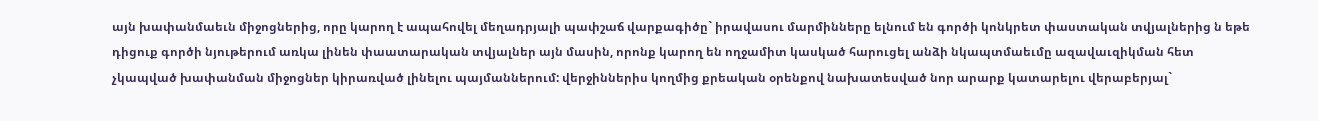այն խափանմաեւն միջոցներից, որը կարող է ապահովել մեղադրյալի պափշաճ վարքագիծը` իրավասու մարմինները ելնում են գործի կոնկրետ փաստական տվյալներից ն եթե դիցուք գործի նյութերում առկա լինեն փաատարական տվյալներ այն մասին, որոնք կարող են ողջամիտ կասկած հարուցել անձի նկապտմաեւմը ազավաւզիկման հետ չկապված խափանման միջոցներ կիրառված լինելու պայմաններում: վերջիններիս կողմից քրեական օրենքով նախատեսված նոր արարք կատարելու վերաբերյալ`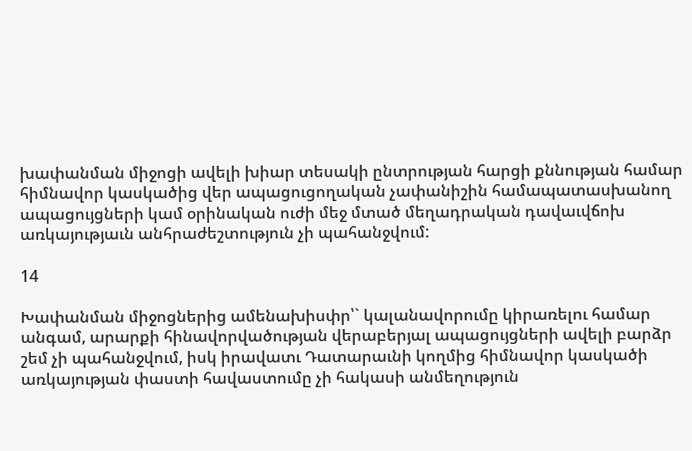խափանման միջոցի ավելի խիար տեսակի ընտրության հարցի քննության համար հիմնավոր կասկածից վեր ապացուցողական չափանիշին համապատասխանող ապացույցների կամ օրինական ուժի մեջ մտած մեղադրական դավաւվճոխ առկայությաւն անհրաժեշտություն չի պահանջվում:

14

Խափանման միջոցներից ամենախիսփր՝` կալանավորումը կիրառելու համար անգամ, արարքի հինավորվածության վերաբերյալ ապացույցների ավելի բարձր շեմ չի պահանջվում, իսկ իրավատւ Դատարաւնի կողմից հիմնավոր կասկածի առկայության փաստի հավաստումը չի հակասի անմեղություն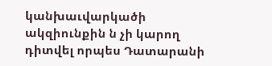կանխաւվարկածի ակզիունքին ն չի կարող դիտվել որպես Դատարանի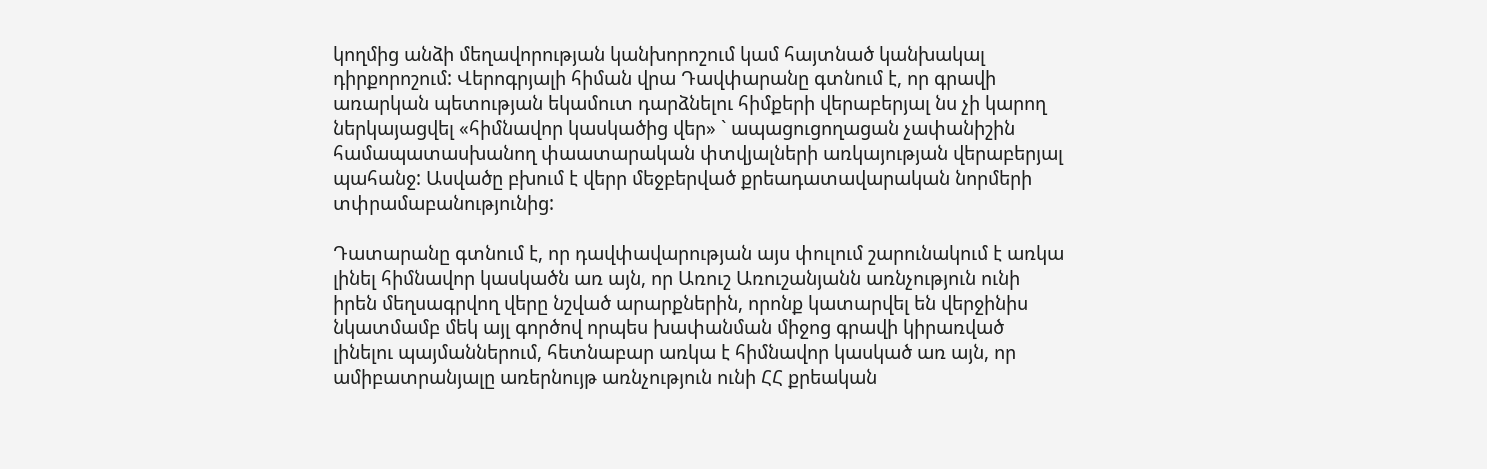կողմից անձի մեղավորության կանխորոշում կամ հայտնած կանխակալ դիրքորոշում: Վերոգրյալի հիման վրա Դավփարանը գտնում է, որ գրավի առարկան պետության եկամուտ դարձնելու հիմքերի վերաբերյալ նս չի կարող ներկայացվել «հիմնավոր կասկածից վեր» ` ապացուցողացան չափանիշին համապատասխանող փաատարական փտվյալների առկայության վերաբերյալ պահանջ: Ասվածը բխում է վերր մեջբերված քրեադատավարական նորմերի տփրամաբանությունից:

Դատարանը գտնում է, որ դավփավարության այս փուլում շարունակում է առկա լինել հիմնավոր կասկածն առ այն, որ Առուշ Առուշանյանն առնչություն ունի իրեն մեղսագրվող վերը նշված արարքներին, որոնք կատարվել են վերջինիս նկատմամբ մեկ այլ գործով որպես խափանման միջոց գրավի կիրառված լինելու պայմաններում, հետնաբար առկա է հիմնավոր կասկած առ այն, որ ամիբատրանյալը առերնույթ առնչություն ունի ՀՀ քրեական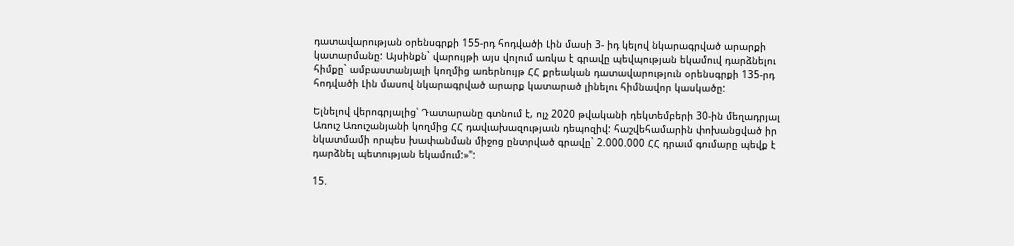դատավարության օրենսգրքի 155-րդ հոդվածի Լին մասի 3- իդ կելով նկարագրված արարքի կատարմանը: Այսինքն` վարույթի այս վոլում առկա է գրավը պեվպության եկամուվ դարձնելու հիմքը` ամբաստանյալի կողմից առերնույթ ՀՀ քրեական դատավարություն օրենսգրքի 135-րդ հոդվածի Լին մասով նկարագրված արարք կատարած լինելու հիմնավոր կասկածը:

Ելնելով վերոգրյալից՝ Դատարանը գտնում է, ոլչ 2020 թվականի դեկտեմբերի 30-ին մեղադրյալ Առուշ Առուշանյանի կողմից ՀՀ դավւախազությաւն դեպոզիվ: հաշվեհամարին փոխանցված իր նկատմամի որպես խափանման միջոց ընտրված գրավը` 2.000.000 ՀՀ դրաւմ գումարը պեվք է դարձնել պետության եկամում:»":

15.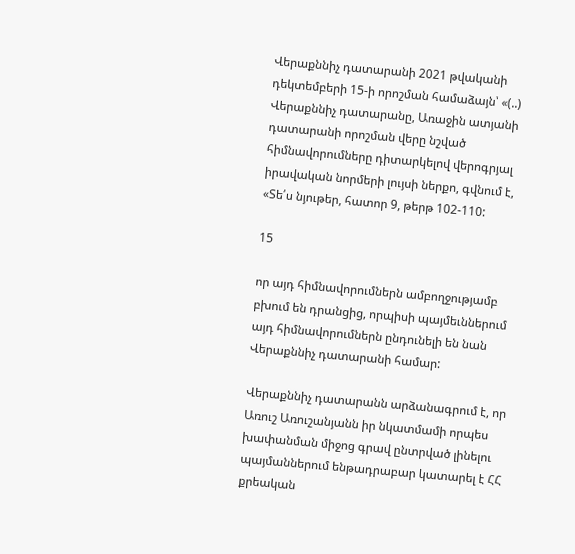Վերաքննիչ դատարանի 2021 թվականի դեկտեմբերի 15-ի որոշման համաձայն՝ «(..) Վերաքննիչ դատարանը, Առաջին ատյանի դատարանի որոշման վերը նշված հիմնավորումները դիտարկելով վերոգրյալ իրավական նորմերի լույսի ներքո, գվնում է, «Տե՛ս նյութեր, հատոր 9, թերթ 102-110:

15

որ այդ հիմնավորումներն ամբողջությամբ բխում են դրանցից, որպիսի պայմեւններում այդ հիմնավորումներն ընդունելի են նան Վերաքննիչ դատարանի համար:

Վերաքննիչ դատարանն արձանագրում է, որ Առուշ Առուշանյանն իր նկատմամի որպես խափանման միջոց գրավ ընտրված լինելու պայմաններում ենթադրաբար կատարել է ՀՀ քրեական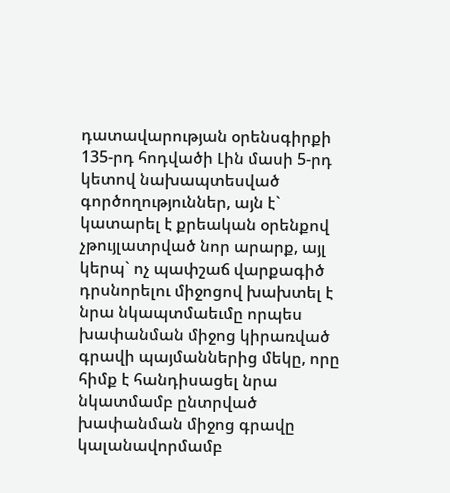դատավարության օրենսգիրքի 135-րդ հոդվածի Լին մասի 5-րդ կետով նախապտեսված գործողություններ, այն է` կատարել է քրեական օրենքով չթույլատրված նոր արարք, այլ կերպ` ոչ պափշաճ վարքագիծ դրսնորելու միջոցով խախտել է նրա նկապտմաեւմը որպես խափանման միջոց կիրառված գրավի պայմաններից մեկը, որը հիմք է հանդիսացել նրա նկատմամբ ընտրված խափանման միջոց գրավը կալանավորմամբ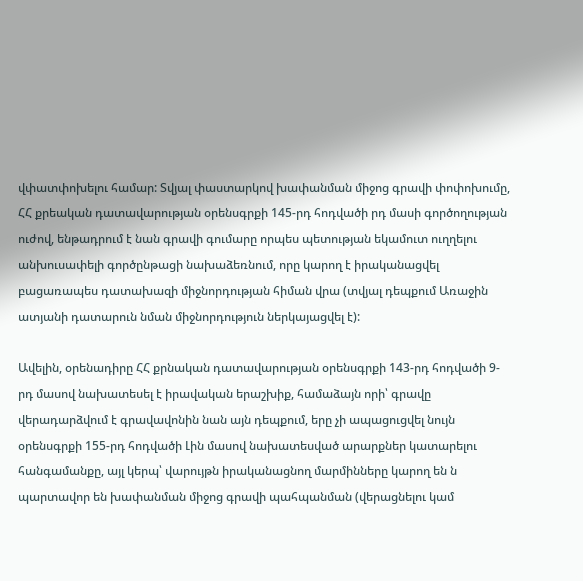վփատփոխելու համար: Տվյալ փաստարկով խափանման միջոց գրավի փոփոխումը, ՀՀ քրեական դատավարության օրենսգրքի 145-րդ հոդվածի րդ մասի գործողության ուժով, ենթադրում է նան գրավի գումարը որպես պետության եկամուտ ուղղելու անխուսափելի գործընթացի նախաձեռնում, որը կարող է իրականացվել բացառապես դատախազի միջնորդության հիման վրա (տվյալ դեպքում Առաջին ատյանի դատարուն նման միջնորդություն ներկայացվել է):

Ավելին, օրենադիրը ՀՀ քրնական դատավարության օրենսգրքի 143-րդ հոդվածի 9- րդ մասով նախատեսել է իրավական երաշխիք, համաձայն որի՝ գրավը վերադարձվում է գրավավոնին նան այն դեպքում, երը չի ապացուցվել նույն օրենսգրքի 155-րդ հոդվածի Լին մասով նախատեսված արարքներ կատարելու հանգամանքը, այլ կերպ՝ վարույթն իրականացնող մարմինները կարող են ն պարտավոր են խափանման միջոց գրավի պահպանման (վերացնելու կամ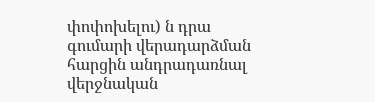փոփոխելու) ն դրա գումարի վերադարձման հարցին անդրադառնալ վերջնական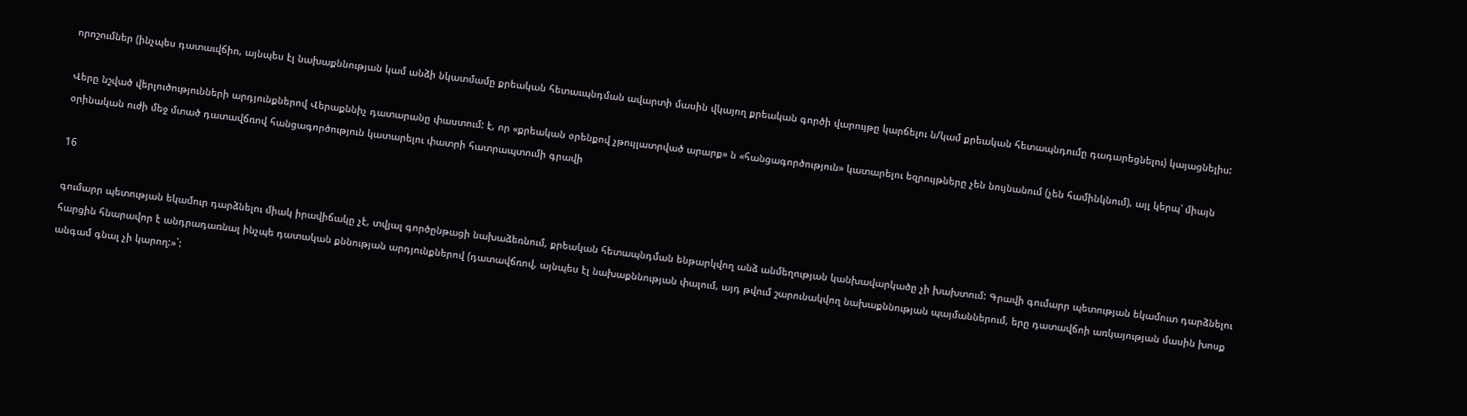որոշումներ (ինչպես դատաւվճիո, այնպես էլ նախաքննության կամ անձի նկատմամը քրեական հետաւպնդման ավարտի մասին վկայող քրեական գործի վարույթը կարճելու ն/կամ քրեական հետապնդումը դադարեցնելու) կայացնելիս:

Վերը նշված վերլուծությունների արդյունքներով Վերաքննիչ դատարանը փաստում: է, որ «քրեական օրենքով չթույլատրված արարք» ն «հանցագործություն» կատարելու եզրույթները չեն նույնանում (չեն համինկնում), այլ կերպ՝ միայն օրինական ուժի մեջ մտած դատավճռով հանցագործություն կատարելու փատրի հատրապտումի գրավի

16

գումարր պետության եկամուր դարձնելու միակ իրավիճակը չէ, տվյալ գործընթացի նախաձեռնում, քրեական հետապնդման ենթարկվող անձ անմեղության կանխավարկածը չի խախտում: Գրավի գումարր պետության եկամուտ դարձնելու հարցին հնարավոր է անդրադառնալ ինչպե դատական քննության արդյունքներով (դատավճռով, այնպես էլ նախաքննության փալում, այդ թվում շարունակվող նախաքննության պայմաններում, երը դատավճոի առկայության մասին խոսք անգամ գնալ չի կարող:»`: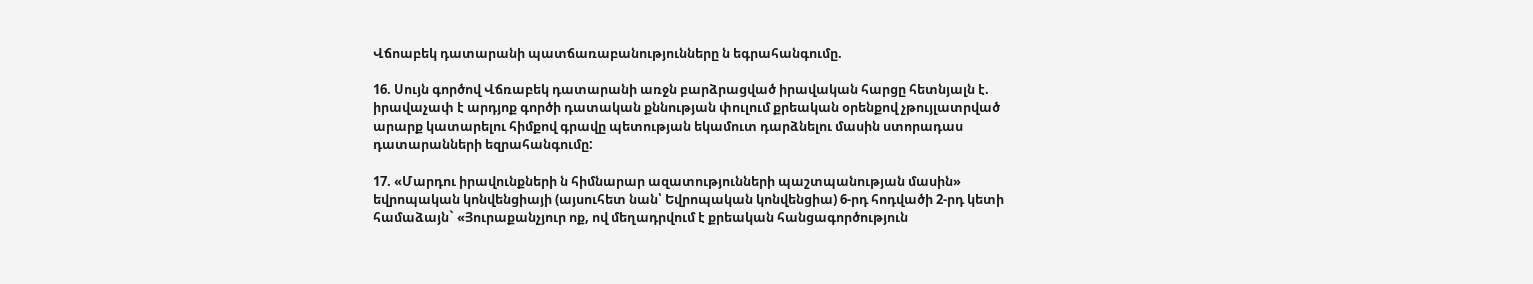Վճոաբեկ դատարանի պատճառաբանությունները ն եգրահանգումը.

16. Սույն գործով Վճռաբեկ դատարանի առջն բարձրացված իրավական հարցը հետնյալն է. իրավաչափ է արդյոք գործի դատական քննության փուլում քրեական օրենքով չթույլատրված արարք կատարելու հիմքով գրավը պետության եկամուտ դարձնելու մասին ստորադաս դատարանների եզրահանգումը:

17. «Մարդու իրավունքների ն հիմնարար ազատությունների պաշտպանության մասին» եվրոպական կոնվենցիայի (այսուհետ նան՝ Եվրոպական կոնվենցիա) 6-րդ հոդվածի 2-րդ կետի համաձայն` «Յուրաքանչյուր ոք, ով մեղադրվում է քրեական հանցագործություն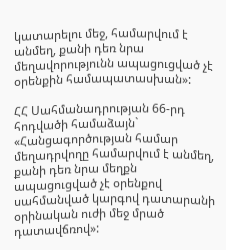կատարելու մեջ, համարվում է անմեղ, քանի դեռ նրա մեղավորությունն ապացուցված չէ օրենքին համապատասխան»:

ՀՀ Սահմանադրության 66-րդ հոդվածի համաձայն` «Հանցագործության համար մեղադրվողը համարվում է անմեղ, քանի դեռ նրա մեղքն ապացուցված չէ օրենքով սահմանված կարգով դատարանի օրինական ուժի մեջ մրած դատավճռով»: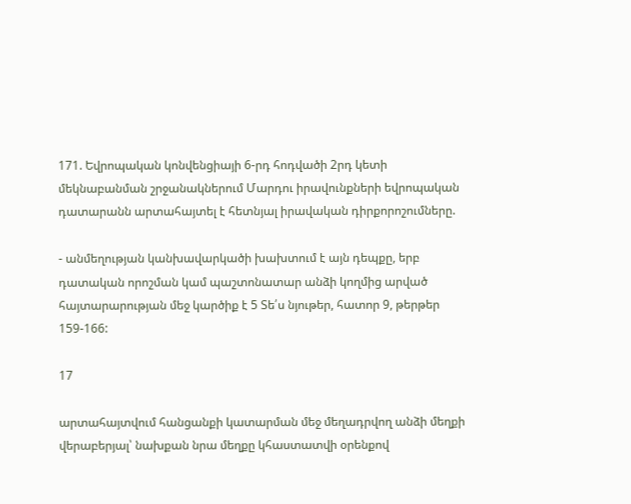171. Եվրոպական կոնվենցիայի 6-րդ հոդվածի 2րդ կետի մեկնաբանման շրջանակներում Մարդու իրավունքների եվրոպական դատարանն արտահայտել է հետնյալ իրավական դիրքորոշումները.

- անմեղության կանխավարկածի խախտում է այն դեպքը, երբ դատական որոշման կամ պաշտոնատար անձի կողմից արված հայտարարության մեջ կարծիք է 5 Տե՛ս նյութեր, հատոր 9, թերթեր 159-166:

17

արտահայտվում հանցանքի կատարման մեջ մեղադրվող անձի մեղքի վերաբերյալ՝ նախքան նրա մեղքը կհաստատվի օրենքով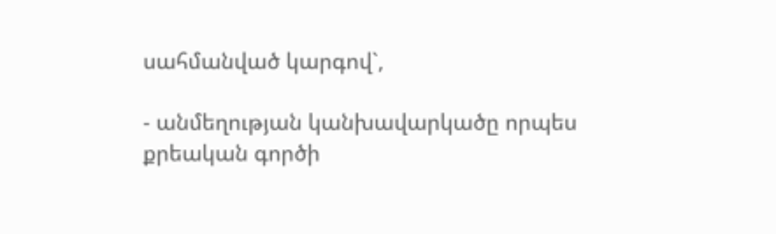սահմանված կարգով`,

- անմեղության կանխավարկածը որպես քրեական գործի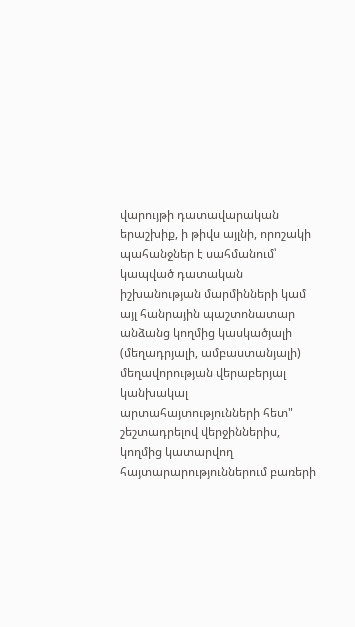վարույթի դատավարական երաշխիք, ի թիվս այլնի, որոշակի պահանջներ է սահմանում՝ կապված դատական իշխանության մարմինների կամ այլ հանրային պաշտոնատար անձանց կողմից կասկածյալի (մեղադրյալի, ամբաստանյալի) մեղավորության վերաբերյալ կանխակալ արտահայտությունների հետ" շեշտադրելով վերջիններիս, կողմից կատարվող հայտարարություններում բառերի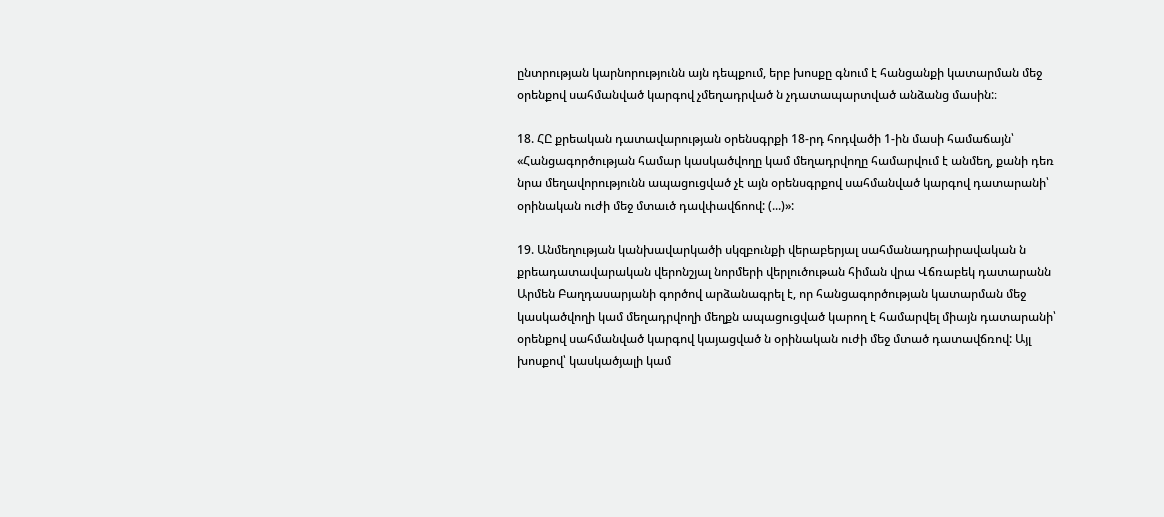ընտրության կարնորությունն այն դեպքում, երբ խոսքը գնում է հանցանքի կատարման մեջ օրենքով սահմանված կարգով չմեղադրված ն չդատապարտված անձանց մասին:։

18. ՀԸ քրեական դատավարության օրենսգրքի 18-րդ հոդվածի 1-ին մասի համաճայն՝ «Հանցագործության համար կասկածվողը կամ մեղադրվողը համարվում է անմեղ, քանի դեռ նրա մեղավորությունն ապացուցված չէ այն օրենսգրքով սահմանված կարգով դատարանի՝ օրինական ուժի մեջ մտաւծ դավփավճոով: (...)»:

19. Անմեղության կանխավարկածի սկզբունքի վերաբերյալ սահմանադրաիրավական ն քրեադատավարական վերոնշյալ նորմերի վերլուծութան հիման վրա Վճռաբեկ դատարանն Արմեն Բաղդասարյանի գործով արձանագրել է, որ հանցագործության կատարման մեջ կասկածվողի կամ մեղադրվողի մեղքն ապացուցված կարող է համարվել միայն դատարանի՝ օրենքով սահմանված կարգով կայացված ն օրինական ուժի մեջ մտած դատավճռով: Այլ խոսքով՝ կասկածյալի կամ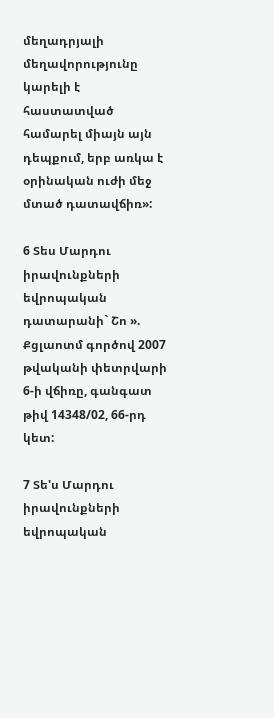մեղադրյալի մեղավորությունը կարելի է հաստատված համարել միայն այն դեպքում, երբ առկա է օրինական ուժի մեջ մտած դատավճիռ»:

6 Տես Մարդու իրավունքների եվրոպական դատարանի` Շո ». Քցլաոտմ գործով 2007 թվականի փետրվարի 6-ի վճիռը, գանգատ թիվ 14348/02, 66-րդ կետ:

7 Տե'ս Մարդու իրավունքների եվրոպական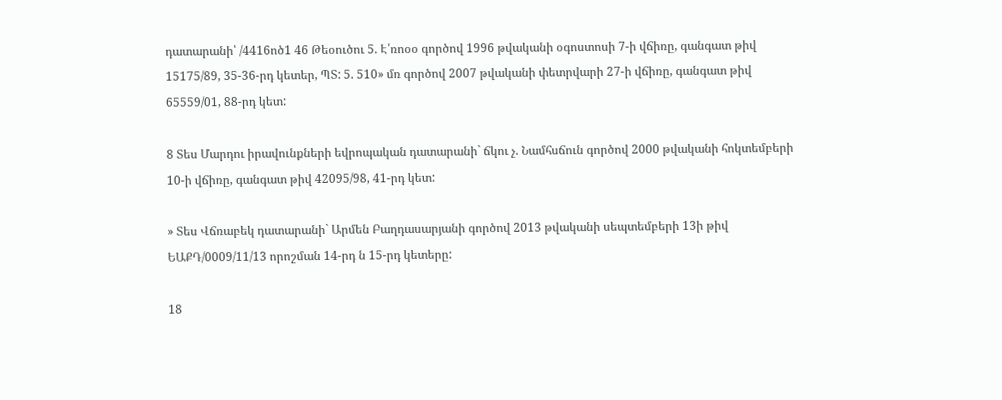դատարանի՝ /4416ոծ1 46 Թեօուծու 5. Է՛ռոօօ գործով 1996 թվականի օգոստոսի 7-ի վճիռը, գանգատ թիվ 15175/89, 35-36-րդ կետեր, ՊՏ: 5. 510» մռ գործով 2007 թվականի փետրվարի 27-ի վճիռը, գանգատ թիվ 65559/01, 88-րդ կետ:

8 Տես Մարդու իրավունքների եվրոպական դատարանի` ճկու չ. Նամհսճուն գործով 2000 թվականի հոկտեմբերի 10-ի վճիռը, գանգատ թիվ 42095/98, 41-րդ կետ:

» Տես Վճռաբեկ դատարանի` Արմեն Բաղդասարյանի գործով 2013 թվականի սեպտեմբերի 13ի թիվ ԵԱՔԴ/0009/11/13 որոշման 14-րդ ն 15-րդ կետերը:

18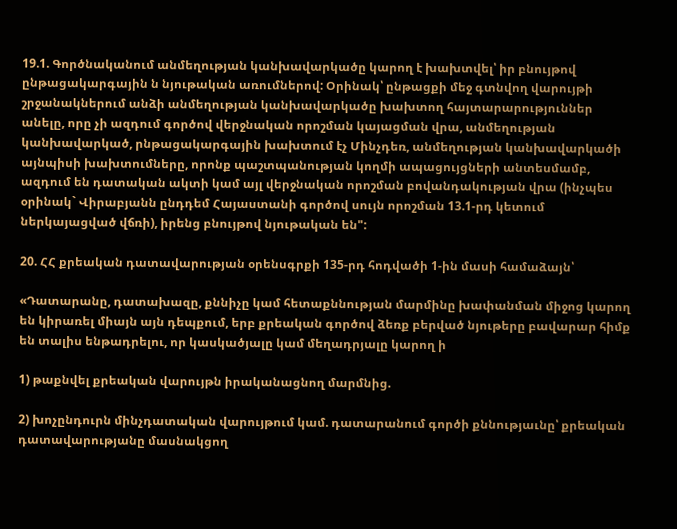19.1. Գործնականում անմեղության կանխավարկածը կարող է խախտվել՝ իր բնույթով ընթացակարգային ն նյութական առումներով: Օրինակ՝ ընթացքի մեջ գտնվող վարույթի շրջանակներում անձի անմեղության կանխավարկածը խախտող հայտարարություններ անելը, որը չի ազդում գործով վերջնական որոշման կայացման վրա, անմեղության կանխավարկած, րնթացակարգային խախտում էչ Մինչդեռ, անմեղության կանխավարկածի այնպիսի խախտումները, որոնք պաշտպանության կողմի ապացույցների անտեսմամբ, ազդում են դատական ակտի կամ այլ վերջնական որոշման բովանդակության վրա (ինչպես օրինակ` Վիրաբյանն ընդդեմ Հայաստանի գործով սույն որոշման 13.1-րդ կետում ներկայացված վճռի), իրենց բնույթով նյութական են":

20. ՀՀ քրեական դատավարության օրենսգրքի 135-րդ հոդվածի 1-ին մասի համաձայն՝

«Դատարանը, դատախազը, քննիչը կամ հետաքննության մարմինը խափանման միջոց կարող են կիրառել միայն այն դեպքում, երբ քրեական գործով ձեռք բերված նյութերը բավարար հիմք են տալիս ենթադրելու, որ կասկածյալը կամ մեղադրյալը կարող ի

1) թաքնվել քրեական վարույթն իրականացնող մարմնից.

2) խոչընդուրն մինչդատական վարույթում կամ. դատարանում գործի քննությաւնը՝ քրեական դատավարությանը մասնակցող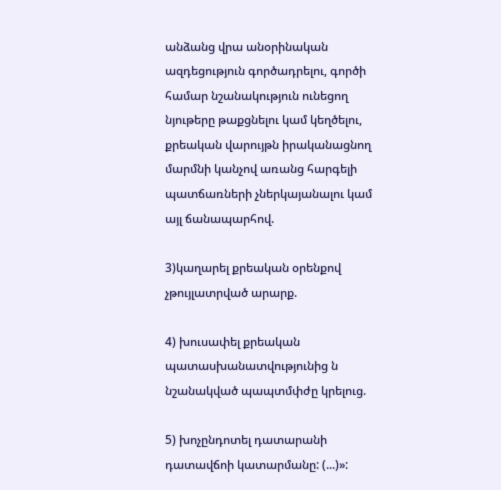անձանց վրա անօրինական ազդեցություն գործադրելու, գործի համար նշանակություն ունեցող նյութերը թաքցնելու կամ կեղծելու, քրեական վարույթն իրականացնող մարմնի կանչով առանց հարգելի պատճառների չներկայանալու կամ այլ ճանապարհով.

3)կաղարել քրեական օրենքով չթույլատրված արարք.

4) խուսափել քրեական պատասխանատվությունից ն նշանակված պապտմփժը կրելուց.

5) խոչընդոտել դատարանի դատավճոի կատարմանը: (...)»: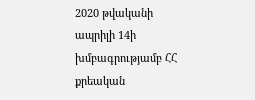2020 թվականի ապրիլի 14ի խմբագրությամբ ՀՀ քրեական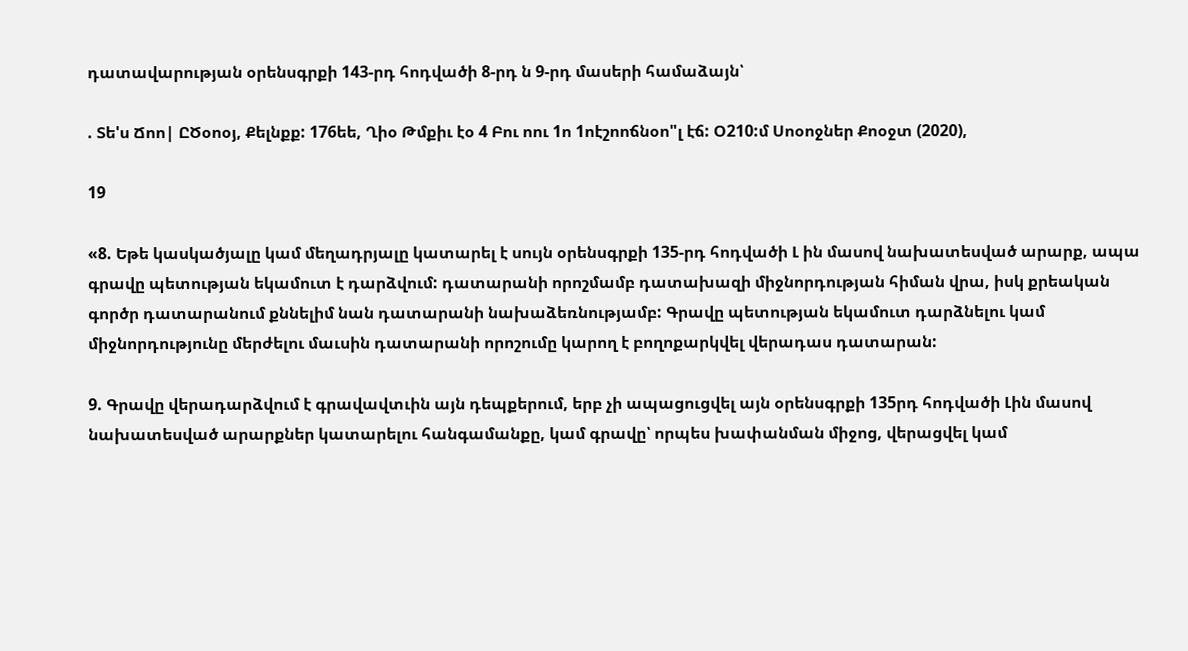դատավարության օրենսգրքի 143-րդ հոդվածի 8-րդ ն 9-րդ մասերի համաձայն՝

. Տե'ս Ճոո| ԸԾօոօյ, Քելնքք: 176եե, Ղիօ Թմքիւ էօ 4 Բու ոու 1ո 1ոէշոոճնօո"լ էճ: Օ210:մ Սոօոջներ Քոօջտ (2020),

19

«8. Եթե կասկածյալը կամ մեղադրյալը կատարել է սույն օրենսգրքի 135-րդ հոդվածի Լ ին մասով նախատեսված արարք, ապա գրավը պետության եկամուտ է դարձվում: դատարանի որոշմամբ դատախազի միջնորդության հիման վրա, իսկ քրեական գործր դատարանում քննելիմ նան դատարանի նախաձեռնությամբ: Գրավը պետության եկամուտ դարձնելու կամ միջնորդությունը մերժելու մաւսին դատարանի որոշումը կարող է բողոքարկվել վերադաս դատարան:

9. Գրավը վերադարձվում է գրավավտւին այն դեպքերում, երբ չի ապացուցվել այն օրենսգրքի 135րդ հոդվածի Լին մասով նախատեսված արարքներ կատարելու հանգամանքը, կամ գրավը՝ որպես խափանման միջոց, վերացվել կամ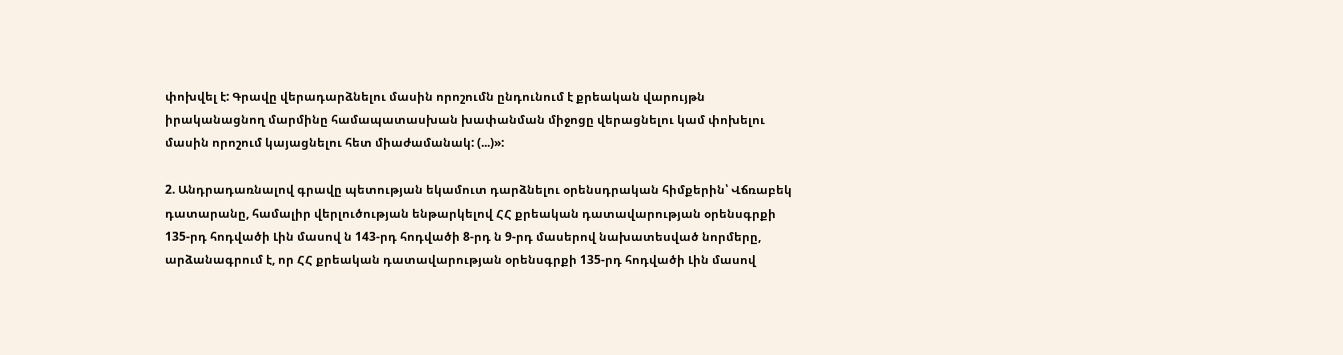փոխվել է: Գրավը վերադարձնելու մասին որոշումն ընդունում է քրեական վարույթն իրականացնող մարմինը համապատասխան խափանման միջոցը վերացնելու կամ փոխելու մասին որոշում կայացնելու հետ միաժամանակ: (...)»:

2. Անդրադառնալով գրավը պետության եկամուտ դարձնելու օրենսդրական հիմքերին՝ Վճռաբեկ դատարանը, համալիր վերլուծության ենթարկելով ՀՀ քրեական դատավարության օրենսգրքի 135-րդ հոդվածի Լին մասով ն 143-րդ հոդվածի 8-րդ ն 9-րդ մասերով նախատեսված նորմերը, արձանագրում է, որ ՀՀ քրեական դատավարության օրենսգրքի 135-րդ հոդվածի Լին մասով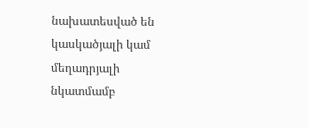նախատեսված են կասկածյալի կամ մեղադրյալի նկատմամբ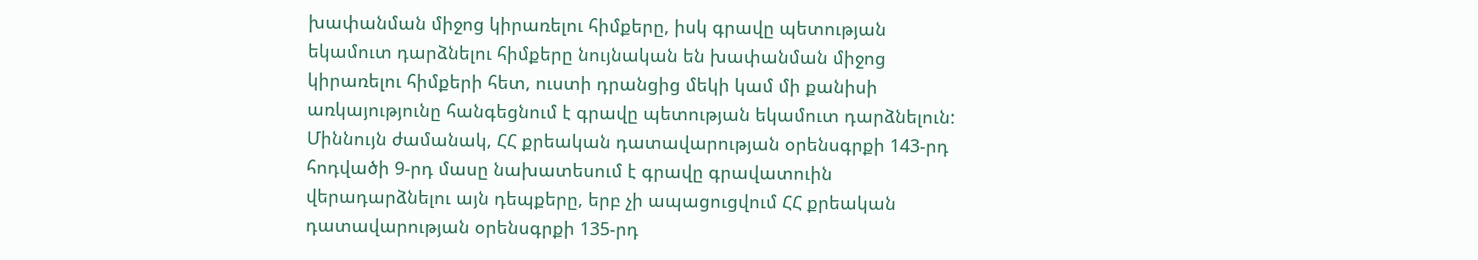խափանման միջոց կիրառելու հիմքերը, իսկ գրավը պետության եկամուտ դարձնելու հիմքերը նույնական են խափանման միջոց կիրառելու հիմքերի հետ, ուստի դրանցից մեկի կամ մի քանիսի առկայությունը հանգեցնում է գրավը պետության եկամուտ դարձնելուն: Միննույն ժամանակ, ՀՀ քրեական դատավարության օրենսգրքի 143-րդ հոդվածի 9-րդ մասը նախատեսում է գրավը գրավատուին վերադարձնելու այն դեպքերը, երբ չի ապացուցվում ՀՀ քրեական դատավարության օրենսգրքի 135-րդ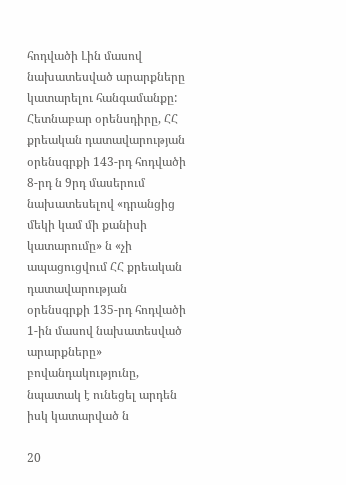հոդվածի Լին մասով նախատեսված արարքները կատարելու հանգամանքը: Հետնաբար օրենսդիրը, ՀՀ քրեական դատավարության օրենսգրքի 143-րդ հոդվածի 8-րդ ն 9րդ մասերում նախատեսելով «դրանցից մեկի կամ մի քանիսի կատարումը» ն «չի ապացուցվում ՀՀ քրեական դատավարության օրենսգրքի 135-րդ հոդվածի 1-ին մասով նախատեսված արարքները» բովանդակությունը, նպատակ է ունեցել արդեն իսկ կատարված ն

20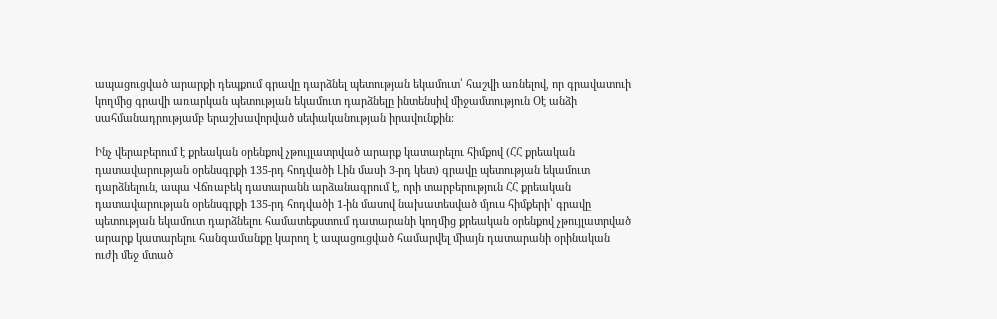ապացուցված արարքի դեպքում գրավը դարձնել պետության եկամուտ՝ հաշվի առնելով, որ գրավատուի կողմից գրավի առարկան պետության եկամուտ դարձնելը ինտենսիվ միջամտություն Օէ անձի սահմանադրությամբ երաշխավորված սեփականության իրավունքին:

Ինչ վերաբերում է քրեական օրենքով չթույլատրված արարք կատարելու հիմքով (ՀՀ քրեական դատավարության օրենսգրքի 135-րդ հոդվածի Լին մասի 3-րդ կետ) գրավը պետության եկամուտ դարձնելուն, ապա Վճռաբեկ դատարանն արձանագրում է, որի տարբերություն ՀՀ քրեական դատավարության օրենսգրքի 135-րդ հոդվածի 1-ին մասով նախատեսված մյուս հիմքերի՝ գրավը պետության եկամուտ դարձնելու համատեքստում դատարանի կողմից քրեական օրենքով չթույլատրված արարք կատարելու հանգամանքը կարող է ապացուցված համարվել միայն դատարանի օրինական ուժի մեջ մտած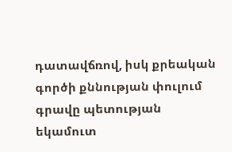դատավճռով, իսկ քրեական գործի քննության փուլում գրավը պետության եկամուտ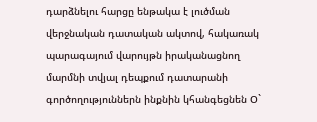դարձնելու հարցը ենթակա է լուծման վերջնական դատական ակտով, հակառակ պարագայում վարույթն իրականացնող մարմնի տվյալ դեպքում դատարանի գործողություններն ինքնին կհանգեցնեն Օ`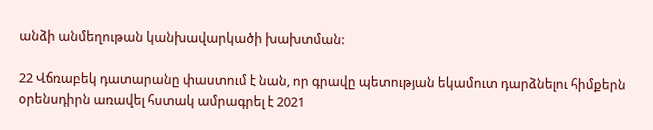անձի անմեղութան կանխավարկածի խախտման:

22 Վճռաբեկ դատարանը փաստում է նան, որ գրավը պետության եկամուտ դարձնելու հիմքերն օրենսդիրն առավել հստակ ամրագրել է 2021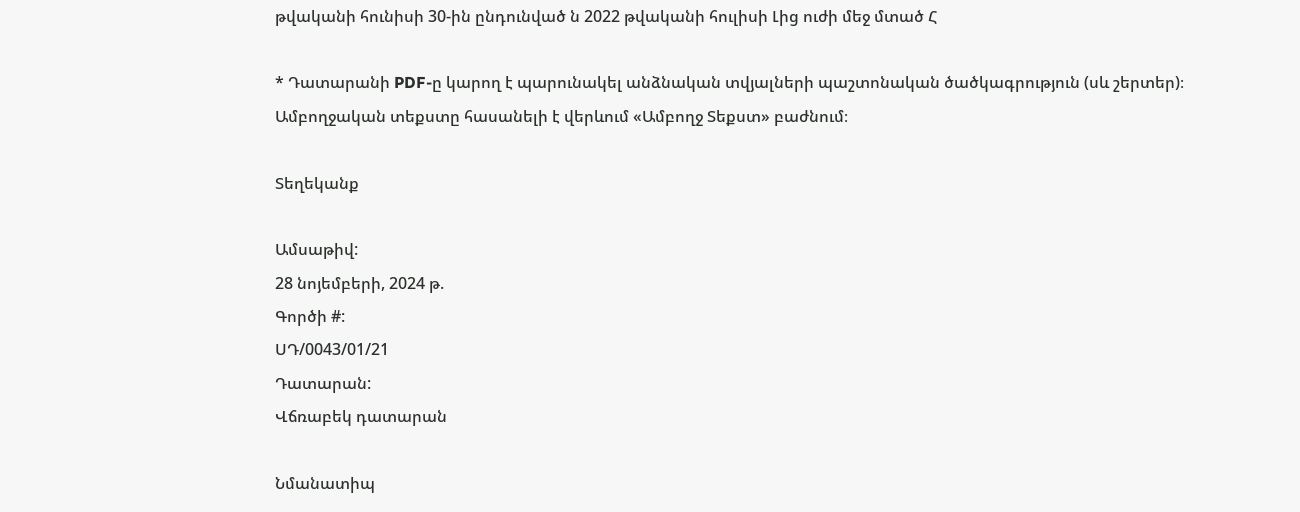թվականի հունիսի 30-ին ընդունված ն 2022 թվականի հուլիսի Լից ուժի մեջ մտած Հ

* Դատարանի PDF-ը կարող է պարունակել անձնական տվյալների պաշտոնական ծածկագրություն (սև շերտեր)։ Ամբողջական տեքստը հասանելի է վերևում «Ամբողջ Տեքստ» բաժնում։

Տեղեկանք

Ամսաթիվ:
28 նոյեմբերի, 2024 թ.
Գործի #:
ՍԴ/0043/01/21
Դատարան:
Վճռաբեկ դատարան

Նմանատիպ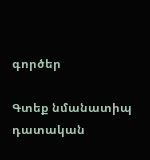գործեր

Գտեք նմանատիպ դատական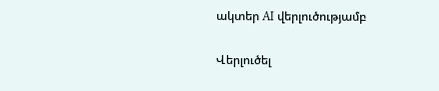ակտեր AI վերլուծությամբ

Վերլուծել